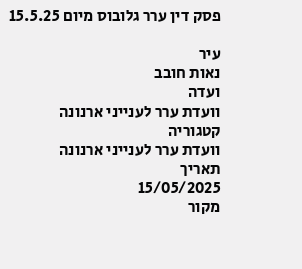פסק דין ערר גלובוס מיום 15.5.25

עיר
נאות חובב
ועדה
וועדת ערר לענייני ארנונה
קטגוריה
וועדת ערר לענייני ארנונה
תאריך
15/05/2025
מקור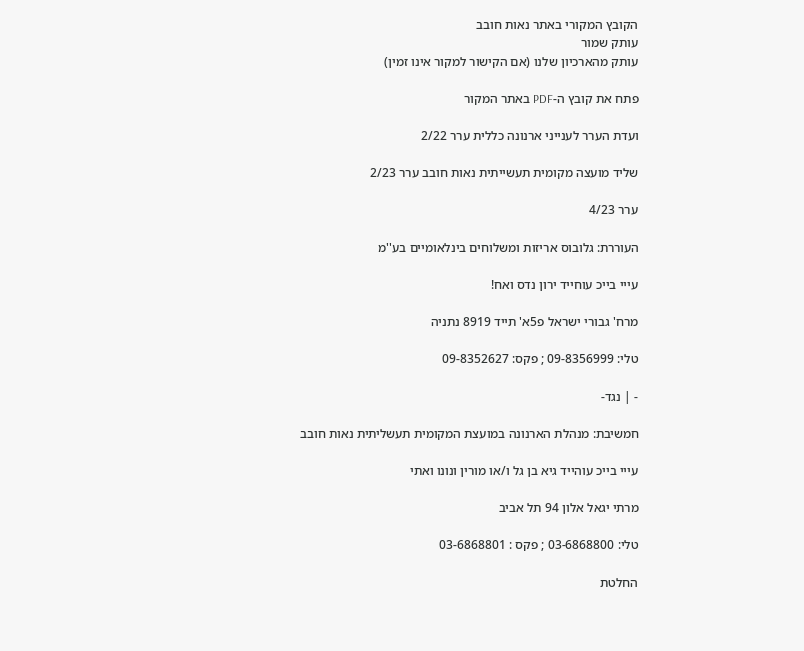הקובץ המקורי באתר נאות חובב
עותק שמור
עותק מהארכיון שלנו (אם הקישור למקור אינו זמין)

פתח את קובץ ה-PDF באתר המקור

ועדת הערר לענייני ארנונה כללית ערר 2/22

שליד מועצה מקומית תעשייתית נאות חובב ערר 2/23

ערר 4/23

העוררת: גלובוס אריזות ומשלוחים בינלאומיים בע''מ

עייי בייכ עוחייד ירון נדס ואח!

מרח' גבורי ישראל פ5א' תייד 8919 נתניה

טלי: 09-8356999 ; פקס: 09-8352627

- | נגד-

חמשיבת: מנהלת הארנונה במועצת המקומית תעשליתית נאות חובב

עייי בייכ עוהייד גיא בן גל ו/או מורין ונונו ואתי

מרתי יגאל אלון 94 תל אביב

טלי: 03-6868800 ; פקס : 03-6868801

החלטת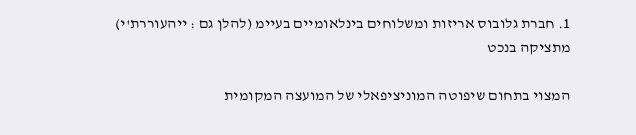1. חברת גלובוס אריזות ומשלוחים בינלאומיים בעיימ (להלן גם : ייהעוררת'י) מתציקה בנכט

המצוי בתחום שיפוטה המוניציפאלי של המועצה המקומית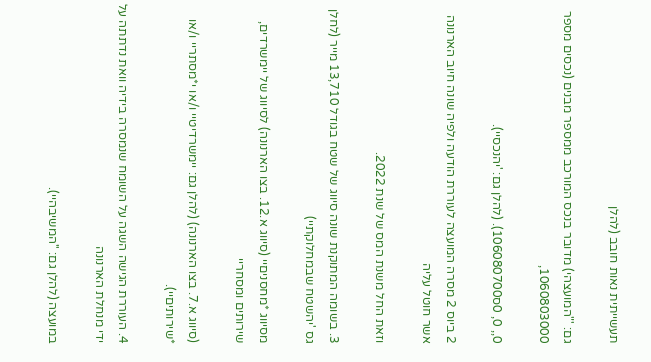תעשייתית נאות חובב (להלן

גם: '"המועצהי) מדובר בנכס המורכב ממספר מבנים (נכסים מספר 1060803000,

0,, 0, 0ס106080700). (להלן גם: 'יהנכסיי).

2 ביוס 2 מסרה המועצה לעוררת הודעה ולפיה שונה חיוב הארנונה אשר חוטל עליה

וזאת החל משנת המס של שנת 2022.

3. בשומה המתוקנת שונה סיווג של שטח בגודל 13,710 מייר (לחלן גס 'יהשטח שבמחלוקתיי)

מסיווג *מחסניםיי (סיווג א.12. בצו הארנונה) לסיווג של יימשרדים, שירותים ומסחריי

(סיווג א.7. בצו הארנונה) (להלן גם: יימשרדיטיי ו/או י*מסתריי ו/או *שירותיםיי).

4. העוררת הגישה השגה על השומח שנמסרה בידיה וואת נדתתה על ידי מנחלת הארנונה

במועצה (להלן גם: ''המשיבהיי).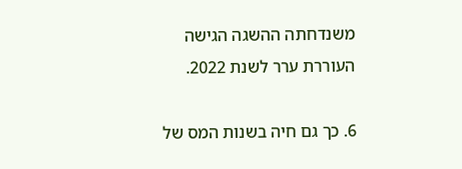משנדחתה ההשגה הגישה העוררת ערר לשנת 2022.

6. כך גם חיה בשנות המס של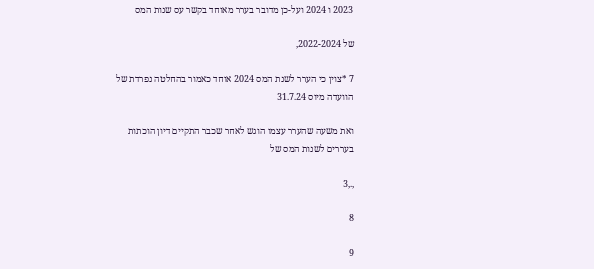2023 ו 2024 ועל-כן מדובר בערר מאוחד בקשר עס שנות המס

של 2022-2024,

7 *צוין כי הערר לשנת המס 2024 אוחד כאמור בהחלטה נפרדת של הוועדה מיוס 31.7.24

ואת משעה שהערר עצמו הוגש לאחר שכבר התקיים דיון הוכתות בעררים לשנות המס של

,.,3

8

9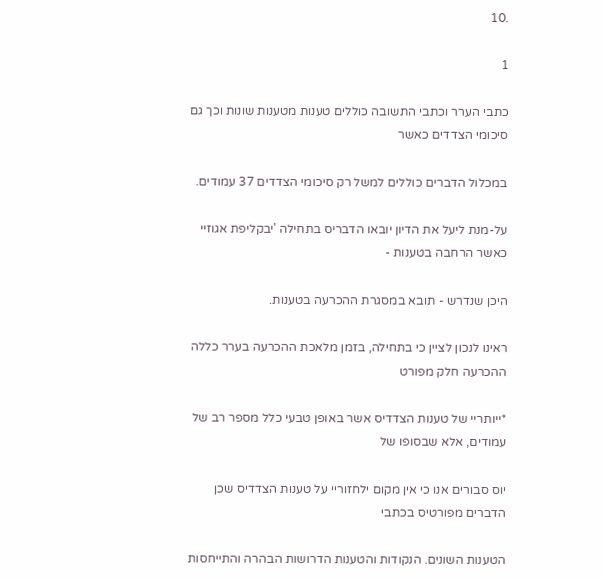.10

1

כתבי הערר וכתבי התשובה כוללים טענות מטענות שונות וכך גם סיכומי הצדדים כאשר

במכלול הדברים כוללים למשל רק סיכומי הצדדים 37 עמודים.

על-מנת ליעל את הדיון יובאו הדבריס בתחילה 'יבקליפת אגוזיי כאשר הרחבה בטענות -

היכן שנדרש - תובא במסגרת ההכרעה בטענות.

ראינו לנכון לציין כי בתחילה, בזמן מלאכת ההכרעה בערר כללה ההכרעה חלק מפורט

*ייותריי של טענות הצדדיס אשר באופן טבעי כלל מספר רב של עמודים, אלא שבסופו של

יוס סבורים אנו כי אין מקום ילחזוריי על טענות הצדדיס שכן הדברים מפורטיס בכתבי

הטענות השונים. הנקודות והטענות הדרושות הבהרה והתייחסות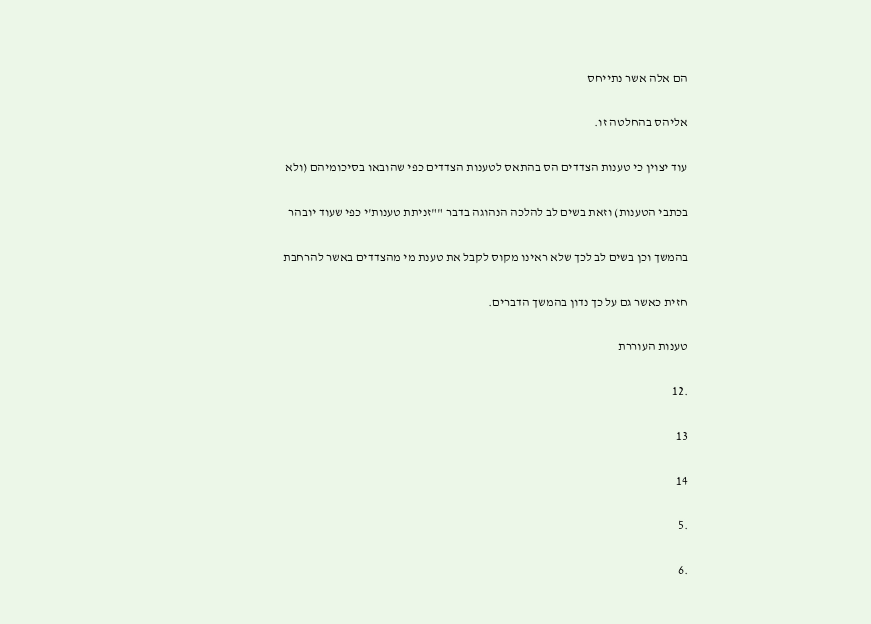הם אלה אשר נתייחס

אליהס בהחלטה זו.

עוד יצוין כי טענות הצדדים הס בהתאס לטענות הצדדים כפי שהובאו בסיכומיהם (ולא

בכתבי הטענות) וזאת בשים לב להלכה הנהוגה בדבר ""זניתת טענות'י כפי שעוד יובהר

בהמשך וכן בשים לב לכך שלא ראינו מקוס לקבל את טענת מי מהצדדים באשר להרחבת

חזית כאשר גם על כך נדון בהמשך הדברים.

טענות העוררת

.12

13

14

.5

.6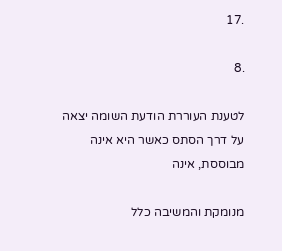.17

.8

לטענת העוררת הודעת השומה יצאה על דרך הסתס כאשר היא אינה מבוססת, אינה

מנומקת והמשיבה כלל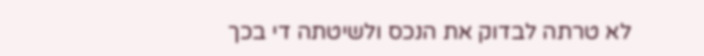לא טרתה לבדוק את הנכס ולשיטתה די בכך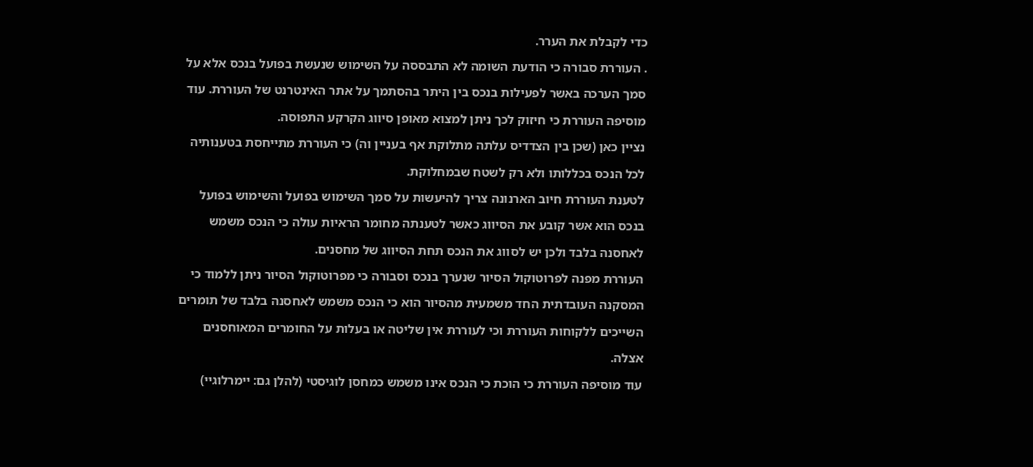כדי לקבלת את הערר.

. העוררת סבורה כי הודעת השומה לא התבססה על השימוש שנעשת בפועל בנכס אלא על

סמך הערכה באשר לפעילות בנכס בין היתר בהסתמך על אתר האינטרנט של העוררת. עוד

מוסיפה העוררת כי חיזוק לכך ניתן למצוא מאופן סיווג הקרקע התפוסה.

נציין כאן (שכן בין הצדדיס עלתה מתלוקת אף בעניין וה) כי העוררת מתייחסת בטענותיה

לכל הנכס בכללותו ולא רק לשטח שבמחלוקת.

לטענת העוררת חיוב הארנונה צריך להיעשות על סמך השימוש בפועל והשימוש בפועל

בנכס הוא אשר קובע את הסיווג כאשר לטענתה מחומר הראיות עולה כי הנכס משמש

לאחסנה בלבד ולכן יש לסווג את הנכס תחת הסיווג של מחסנים.

העוררת מפנה לפרוטוקול הסיור שנערך בנכס וסבורה כי מפרוטוקול הסיור ניתן ללמוד כי

המסקנה העובדתית החד משמעית מהסיור הוא כי הנכס משמש לאחסנה בלבד של תומרים

השייכים ללקוחות העוררת וכי לעוררת אין שליטה או בעלות על החומרים המאוחסנים

אצלה.

עוד מוסיפה העוררת כי הוכת כי הנכס אינו משמש כמחסן לוגיסטי (להלן גם: יימרלוגיי)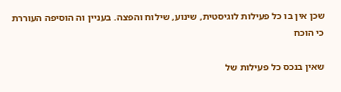שכן אין בו כל פעילות לוגיסטית, שינוע, שילוח והפצה. בעניין וה הוסיפה העוררת כי הוכח

שאין בנכס כל פעילות של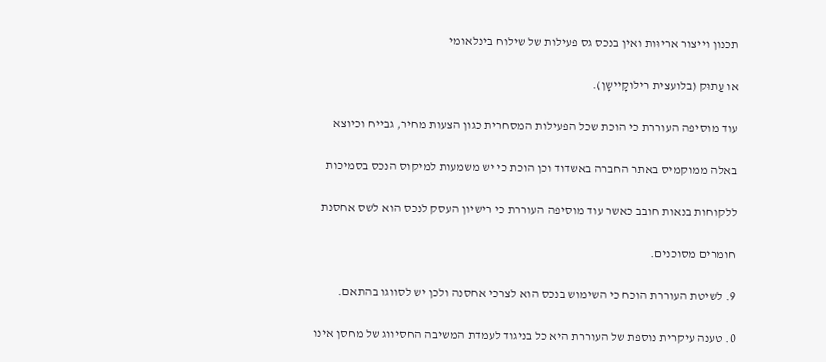תכנון וייצור אריוּות ואין בנכס גס פעילות של שילוח בינלאומי

או עַתוּק (בלועצית רילוקָיישָן).

עוד מוסיפה העוררת כי הוכת שכל הפעילות המסחרית כגון הצעות מחיר, גבייח וכיוצא

באלה ממוקמיס באתר החברה באשדוד וכן הוכת כי יש משמעות למיקוס הנכס בסמיכות

ללקוחות בנאות חובב כאשר עוד מוסיפה העוררת כי רישיון העסק לנכס הוא לשס אחסנת

חומרים מסוכנים.

9. לשיטת העוררת הוכח כי השימוש בנכס הוא לצרכי אחסנה ולכן יש לסווגו בהתאם.

0. טענה עיקרית נוספת של העוררת היא כל בניגוד לעמדת המשיבה החסיווג של מחסן אינו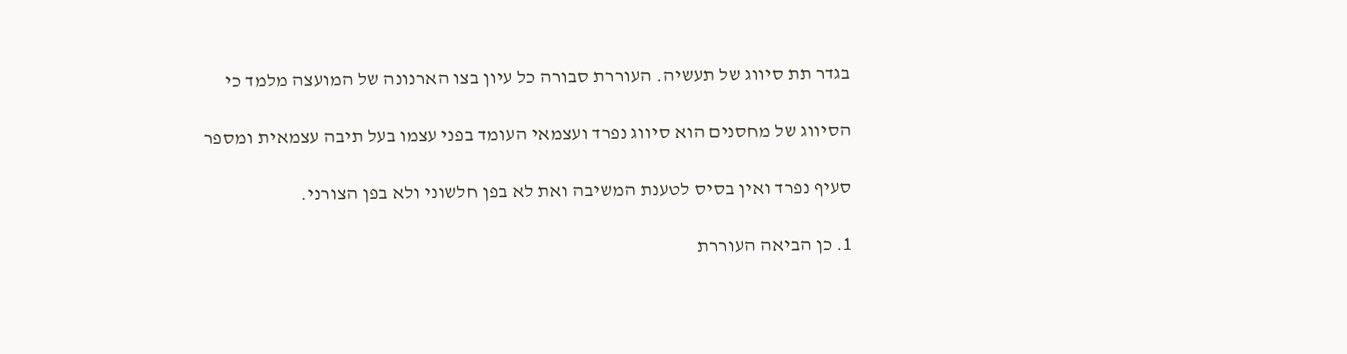בגדר תת סיווג של תעשיה. העוררת סבורה כל עיון בצו הארנונה של המועצה מלמד כי

הסיווג של מחסנים הוא סיווג נפרד ועצמאי העומד בפני עצמו בעל תיבה עצמאית ומספר

סעיף נפרד ואין בסיס לטענת המשיבה ואת לא בפן חלשוני ולא בפן הצורני.

1. כן הביאה העוררת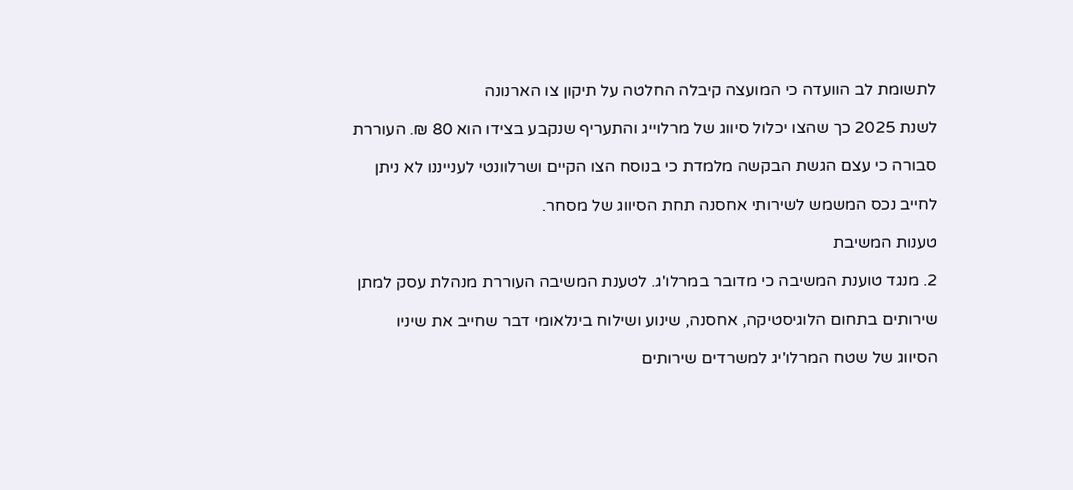לתשומת לב הוועדה כי המועצה קיבלה החלטה על תיקון צו הארנונה

לשנת 2025 כך שהצו יכלול סיווג של מרלוייג והתעריף שנקבע בצידו הוא 80 ₪. העוררת

סבורה כי עצם הגשת הבקשה מלמדת כי בנוסח הצו הקיים ושרלוונטי לענייננו לא ניתן

לחייב נכס המשמש לשירותי אחסנה תחת הסיווג של מסחר.

טענות המשיבת

2. מנגד טוענת המשיבה כי מדובר במרלו'ג. לטענת המשיבה העוררת מנהלת עסק למתן

שירותים בתחום הלוגיסטיקה, אחסנה, שינוע ושילוח בינלאומי דבר שחייב את שיניו

הסיווג של שטח המרלו'יג למשרדים שירותים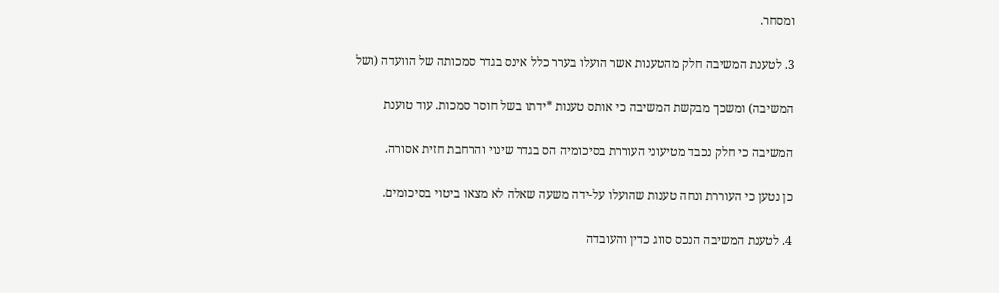ומסחר.

3. לטענת המשיבה חלק מהטענות אשר הועלו בערר כלל אינס בגדר סמכותה של הוועדה (ושל

המשיבה) ומשכך מבקשת המשיבה כי אותס טענות *ידתו בשל חוסר סמכות. עוד טוענת

המשיבה כי חלק נכבד מטיעוני העוררת בסיכומיה הס בגדר שינוי והרחבת חזית אסורה.

כן נטען כי העוררת ונחה טענות שהועלו על-ידה משעה שאלה לא מצאו ביטוי בסיכומים.

4. לטענת המשיבה הנכס סווג כדין והעובדה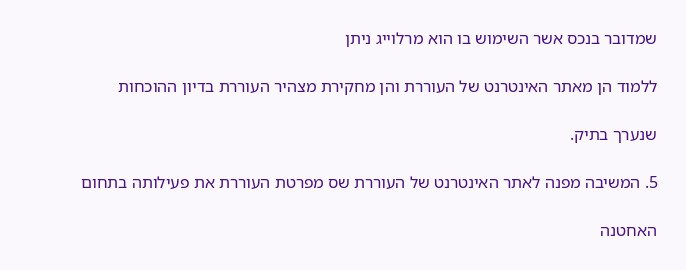שמדובר בנכס אשר השימוש בו הוא מרלוייג ניתן

ללמוד הן מאתר האינטרנט של העוררת והן מחקירת מצהיר העוררת בדיון ההוכחות

שנערך בתיק.

5. המשיבה מפנה לאתר האינטרנט של העוררת שס מפרטת העוררת את פעילותה בתחום

האחטנה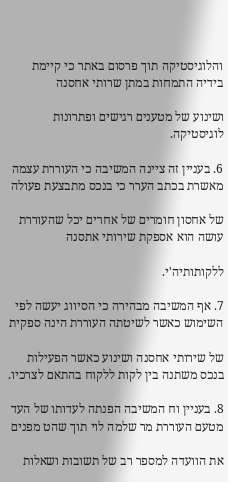והלוגיסטיקה תוך פרסום באתר כי קיימת בידיה התמחות במתן שרותי אחסנה

ושינוע של מטענים רגישים ופתרונות לוגיסטיקה.

6. בעניין זה ציינה המשיבה כי העוררת עצמה מאשרת בכתב הערר כי בנכס מתבצעת פעולה

של אחסון חומרים של אחרים יכל שהעוררת עושה הוא אספקת שירותי אתסנה

ללקותותיה'י.

7. אף המשיבה מבהירה כי הסיווג יעשה לפי השימוש כאשר לשיטתה העוררת הינה ספקית

של שירותי אחסנה ושינוע כאשר הפעילות בנכס משתנה בין לקות ללקוח בהתאם לצרכיו.

8. בעניין וח המשיבה הפנתה לעדותו של העד מטעם העוררת מר שלמה לוי תוך שהט מפנים

את הוועדה למספר רב של תשובות ושאלות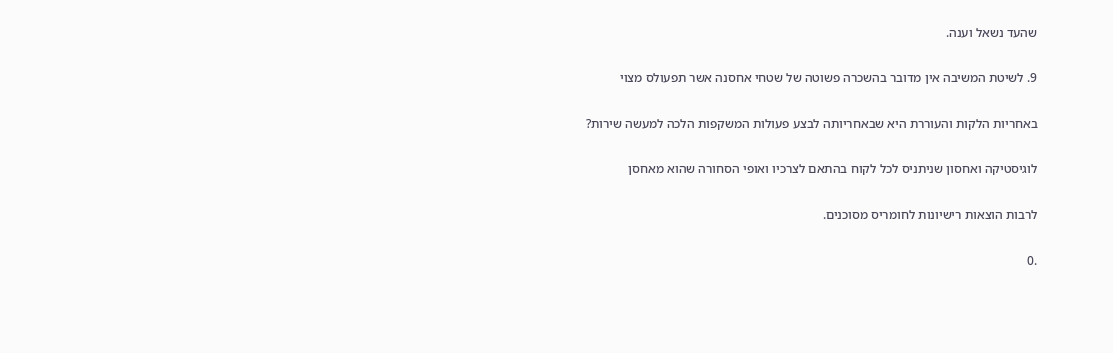שהעד נשאל וענה.

9. לשיטת המשיבה אין מדובר בהשכרה פשוטה של שטחי אחסנה אשר תפעולס מצוי

באחריות הלקות והעוררת היא שבאחריותה לבצע פעולות המשקפות הלכה למעשה שירות?

לוגיסטיקה ואחסון שניתניס לכל לקוח בהתאם לצרכיו ואופי הסחורה שהוא מאחסן

לרבות הוצאות רישיונות לחומריס מסוכנים.

.0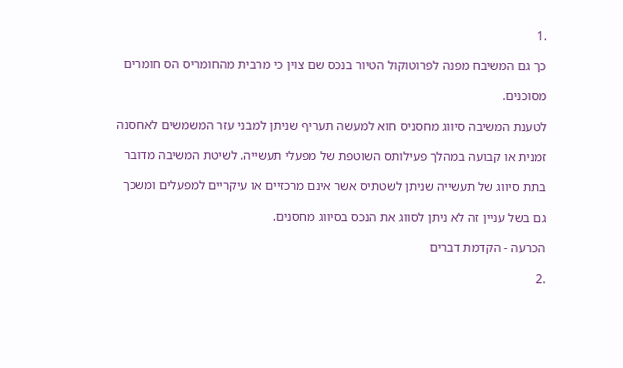.1

כך גם המשיבח מפנה לפרוטוקול הטיור בנכס שם צוין כי מרבית מהחומריס הס חומרים

מסוכנים.

לטענת המשיבה סיווג מחסניס חוא למעשה תעריף שניתן למבני עזר המשמשים לאחסנה

זמנית או קבועה במהלך פעילותס השוטפת של מפעלי תעשייה. לשיטת המשיבה מדובר

בתת סיווג של תעשייה שניתן לשטתיס אשר אינם מרכזיים או עיקריים למפעלים ומשכך

גם בשל עניין זה לא ניתן לסווג את הנכס בסיווג מחסנים.

הכרעה - הקדמת דברים

.2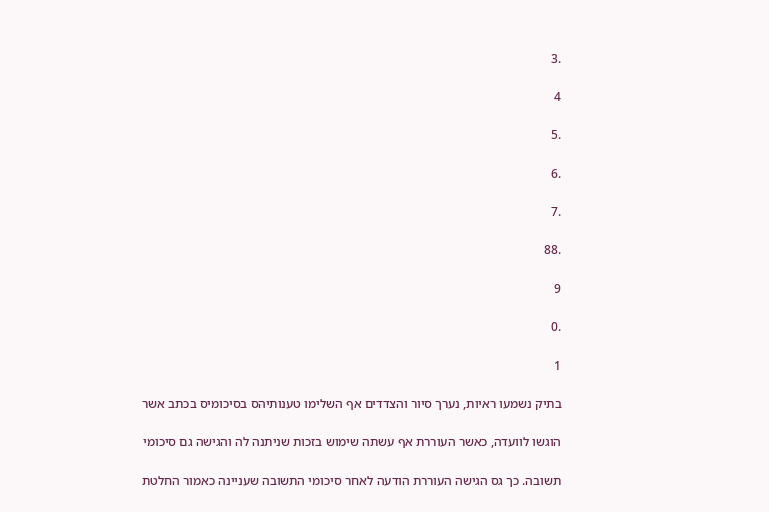.3

4

.5

.6

.7

.88

9

.0

1

בתיק נשמעו ראיות, נערך סיור והצדדים אף השלימו טענותיהס בסיכומיס בכתב אשר

הוגשו לוועדה, כאשר העוררת אף עשתה שימוש בזכות שניתנה לה והגישה גם סיכומי

תשובה. כך גס הגישה העוררת הודעה לאחר סיכומי התשובה שעניינה כאמור החלטת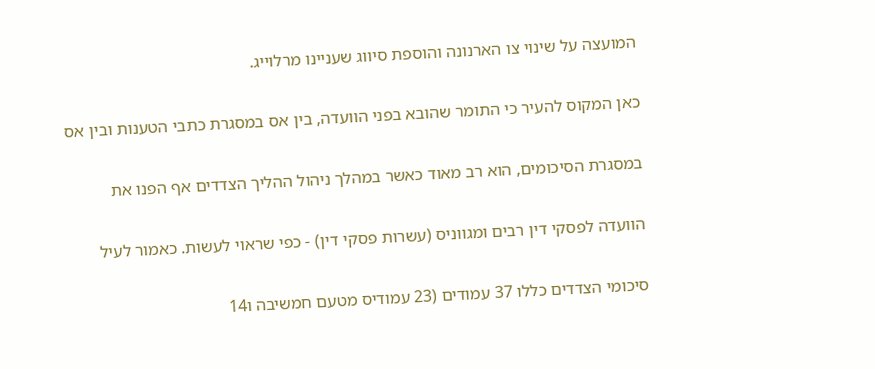המועצה על שינוי צו הארנונה והוספת סיווג שעניינו מרלוייג.

כאן המקוס להעיר כי התומר שהובא בפני הוועדה, בין אס במסגרת כתבי הטענות ובין אס

במסגרת הסיכומים, הוא רב מאוד כאשר במהלך ניהול ההליך הצדדים אף הפנו את

הוועדה לפסקי דין רבים ומגווניס (עשרות פסקי דין) - כפי שראוי לעשות. כאמור לעיל

סיכומי הצדדים כללו 37 עמודים (23 עמודיס מטעם חמשיבה ו14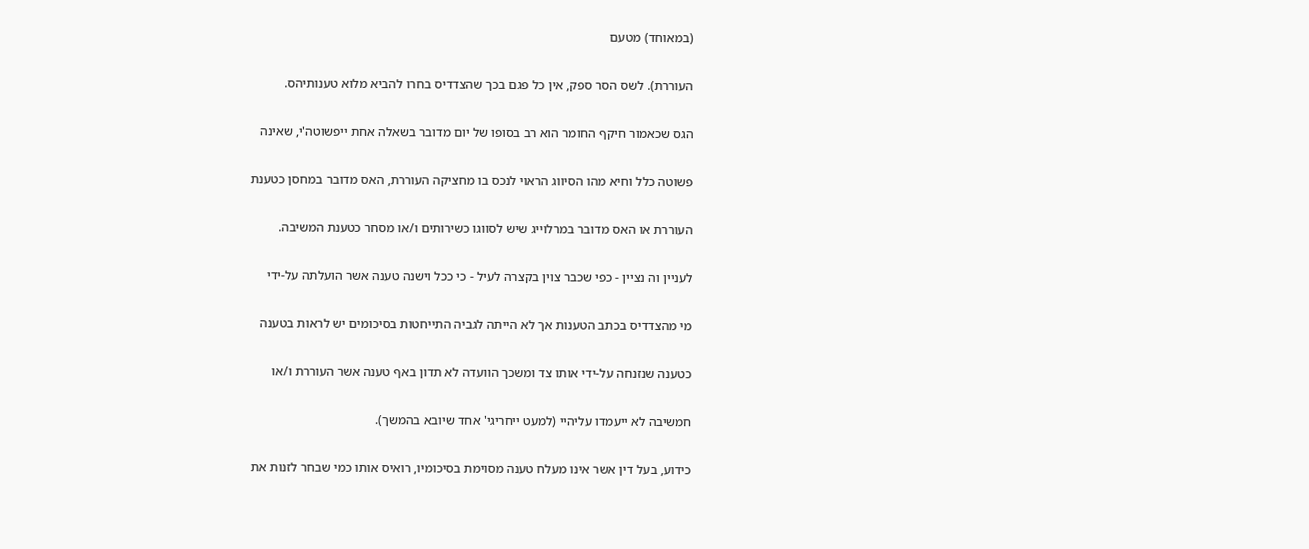(במאוחד) מטעם

העוררת). לשס הסר ספק, אין כל פגם בכך שהצדדיס בחרו להביא מלוא טענותיהס.

הגס שכאמור חיקף החומר הוא רב בסופו של יום מדובר בשאלה אחת ייפשוטה'י, שאינה

פשוטה כלל וחיא מהו הסיווג הראוי לנכס בו מחציקה העוררת, האס מדובר במחסן כטענת

העוררת או האס מדובר במרלוייג שיש לסווגו כשירותים ו/או מסחר כטענת המשיבה.

לעניין וה נציין - כפי שכבר צוין בקצרה לעיל - כי ככל וישנה טענה אשר הועלתה על-ידי

מי מהצדדיס בכתב הטענות אך לא הייתה לגביה התייחטות בסיכומים יש לראות בטענה

כטענה שנזנחה על-ידי אותו צד ומשכך הוועדה לא תדון באף טענה אשר העוררת ו/או

חמשיבה לא ייעמדו עליהיי (למעט ייחריגי' אחד שיובא בהמשך).

כידוע, בעל דין אשר אינו מעלח טענה מסוימת בסיכומיו, רואיס אותו כמי שבחר לזנות את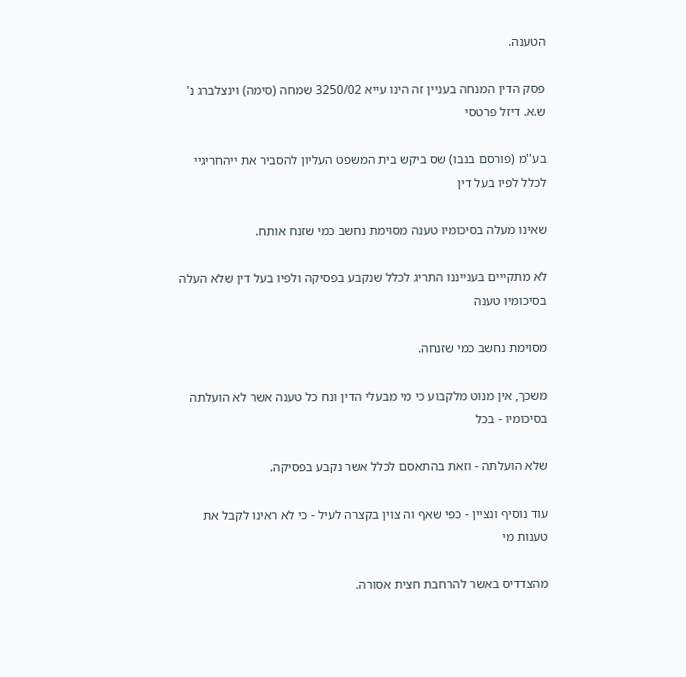הטענה.

פסק הדין המנחה בעניין זה הינו עייא 3250/02 שמחה (סימה) וינצלברג נ' ש.א. דיזל פרטסי

בע''מ (פורסם בנבו) שס ביקש בית המשפט העליון להסביר את ייהחריגיי לכלל לפיו בעל דין

שאינו מעלה בסיכומיו טענה מסוימת נחשב כמי שזנח אותח.

לא מתקייים בענייננו התריג לכלל שנקבע בפסיקה ולפיו בעל דין שלא העלה בסיכומיו טענה

מסוימת נחשב כמי שזנחה.

משכך, אין מנוט מלקבוע כי מי מבעלי הדין ונח כל טענה אשר לא הועלתה בסיכומיו - בכל

שלא הועלתה - וזאת בהתאסם לכלל אשר נקבע בפסיקה.

עוד נוסיף ונציין - כפי שאף וה צוין בקצרה לעיל - כי לא ראינו לקבל את טענות מי

מהצדדיס באשר להרחבת חצית אסורה.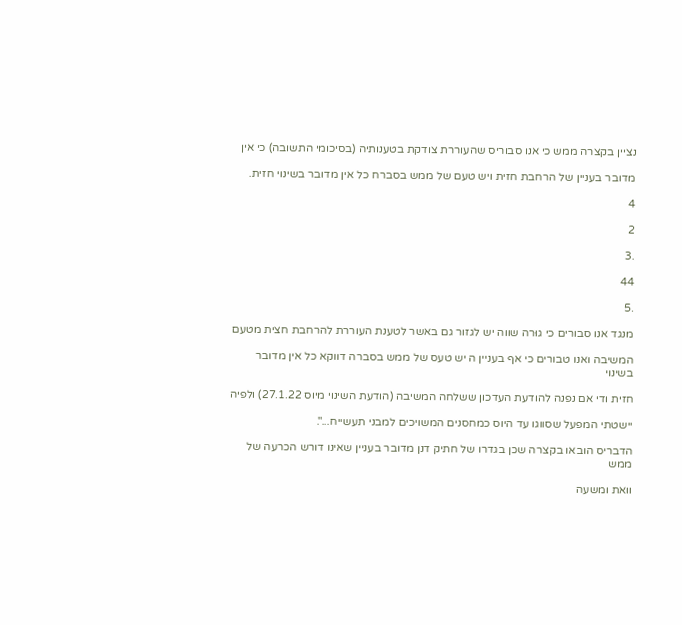נציין בקצרה ממש כי אנו סבוריס שהעוררת צודקת בטענותיה (בסיכומי התשובה) כי אין

מדובר בעניין של הרחבת חזית ויש טעם של ממש בסברח כל אין מדובר בשינוי חזית.

4

2

.3

44

.5

מנגד אנו סבורים כי גוּרה שווה יש לגזור גם באשר לטענת העוררת להרחבת חצית מטעם

המשיבה ואנו טבורים כי אף בעניין ה יש טעס של ממש בסברה דווקא כל אין מדובר בשינוי

חזית ודי אם נפנה להודעת העדכון ששלחה המשיבה (הודעת השינוי מיוס 27.1.22) ולפיה

יישטתי המפעל שסווגו עד היוס כמחסנים המשויכים למבני תעשייח...".

הדבריס הובאו בקצרה שכן בגדרו של חתיק דנן מדובר בעניין שאינו דורש הכרעה של ממש

וואת ומשעה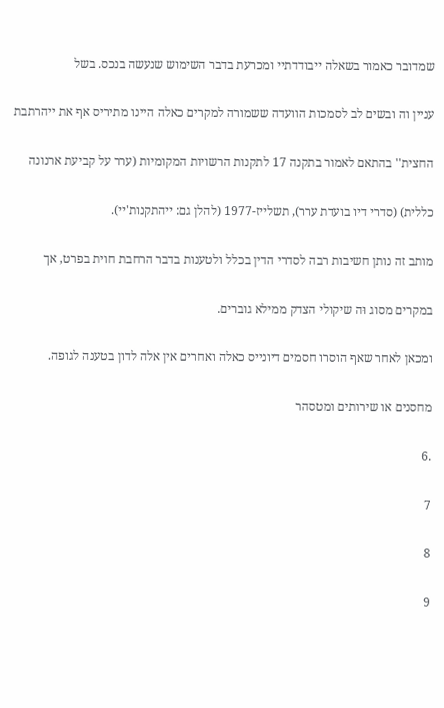שמדובר כאמור בשאלה ייבודדתיי ומכרעת בדבר השימוש שנעשה בנכס. בשל

עניין וה ובשים לב לסמכות הוועדה ששמורה למקרים כאלה היינו מתיריס אף את ייהרתבת

החצית'' בהתאם לאמור בתקנה 17 לתקנות הרשויות המקומיות (ערר על קביעת ארנונה

כללית) (סדרי דיו בועדת ערר), תשלייז-1977 (להלן גם: ייהתקנות'יי).

מותב זה נותן חשיבות רבה לסדרי הדין בכלל ולטענות בדבר הרחבת חוית בפרט, אך

במקרים מסוג וּה שיקולי הצדק ממילא גוברים.

ומכאן לאחר שאף הוסרו חסמים דיונייס כאלה ואחרים אין אלה לדון בטענה לגופה.

מחסנים או שירותים ומטסהר

.6

7

8

9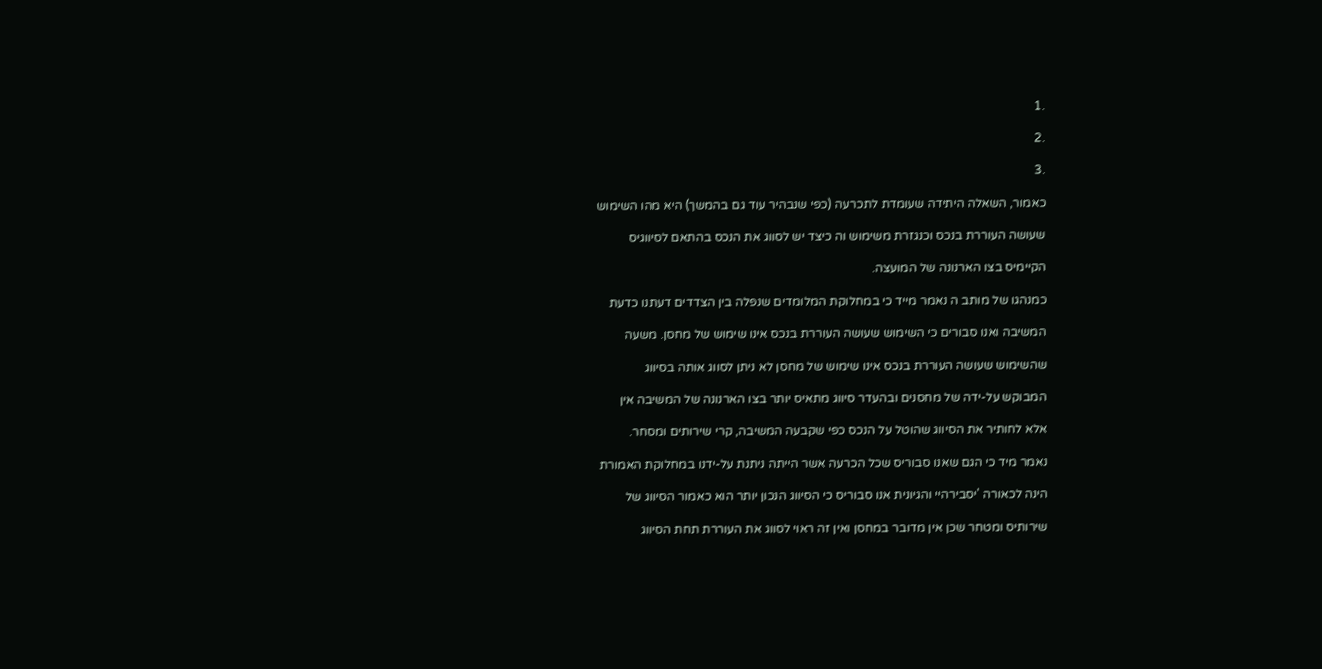.1

.2

.3

כאמור, השאלה היתידה שעומדת לתכרעה (כפי שנבהיר עוד גם בהמשך) היא מהו השימוש

שעושה העוררת בנכס וכנגזרת משימוש וה כיצד יש לסווג את הנכס בהתאם לסיווגיס

הקיימיס בצו הארנונה של המועצה.

כמנהגו של מותב ה נאמר מייד כי במחלוקת המלומדים שנפלה בין הצדדים דעתנו כדעת

המשיבה ואנו סבורים כי השימוש שעושה העוררת בנכס אינו שימוש של מחסן. משעה

שהשימוש שעושה העוררת בנכס אינו שימוש של מחסן לא ניתן לסווג אותה בסיווג

המבוקש על-ידה של מחסנים ובהעדר סיווג מתאיס יותר בצו הארנונה של המשיבה אין

אלא לחותיר את הסיווג שהוטל על הנכס כפי שקבעה המשיבה, קרי שירותים ומסחר.

נאמר מיד כי הגם שאנו סבוריס שכל הכרעה אשר הייתה ניתנת על-ידנו במחלוקת האמורת

הינה לכאורה 'יסבירהיי והגיונית אנו סבוריס כי הסיווג הנכון יותר הוא כאמור הסיווג של

שירותיס ומטחר שכן אין מדובר במחסן ואין זה ראוי לסווג את העוררת תחת הסיווג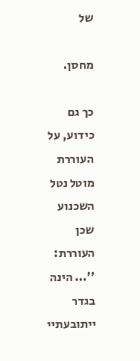של

מחסן.

כך גם כידוע, על העוררת מוטל נטל השכנוע שכן העוררת: ''... הינה בגדר ייתובעתיי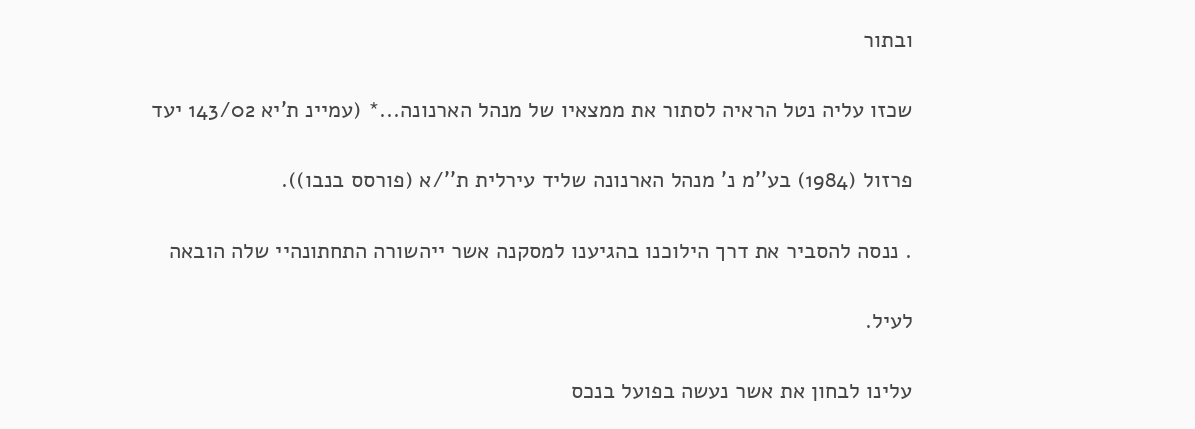ובתור

שכזו עליה נטל הראיה לסתור את ממצאיו של מנהל הארנונה...* (עמיינ ת'יא 143/02 יעד

פרזול (1984) בע''מ נ' מנהל הארנונה שליד עירלית ת''/א (פורסס בנבו)).

. ננסה להסביר את דרך הילוכנו בהגיענו למסקנה אשר ייהשורה התחתונהיי שלה הובאה

לעיל.

עלינו לבחון את אשר נעשה בפועל בנכס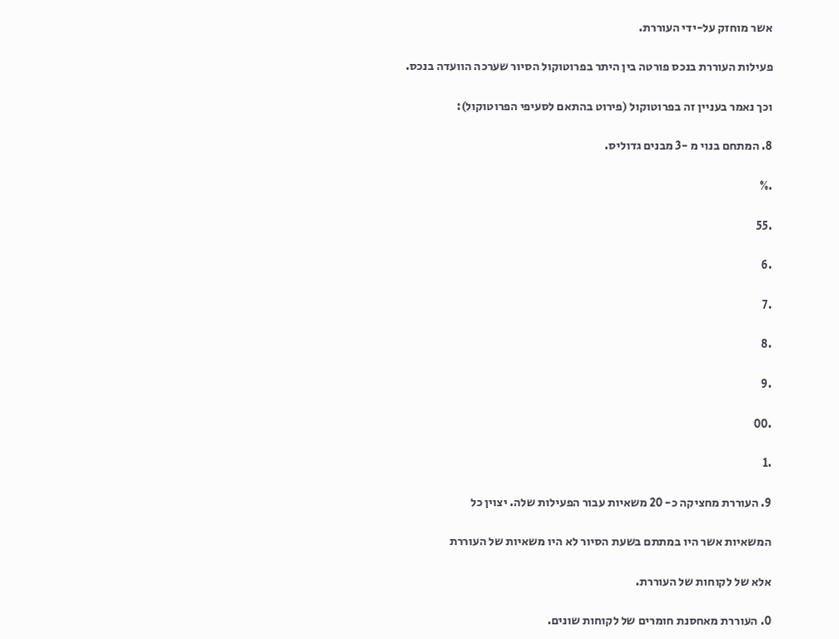אשר מוחזק על-ידי העוררת.

פעילות העוררת בנכס פורטה בין היתר בפרוטוקול הסיור שערכה הוועדה בנכס.

וכך נאמר בעניין זה בפרוטוקול (פירוט בהתאם לסעיפי הפרוטוקול):

8. המתחם בנוי מ -3 מבנים גדוליס.

.%

.55

.6

.7

.8

.9

.00

.1

9. העוררת מחציקה כ- 20 משאיות עבור הפעילות שלה. יצוין כל

המשאיות אשר היו במתתם בשעת הסיור לא היו משאיות של העוררת

אלא של לקוחות של העוררת.

0. העוררת מאחסנת חומרים של לקוחות שונים.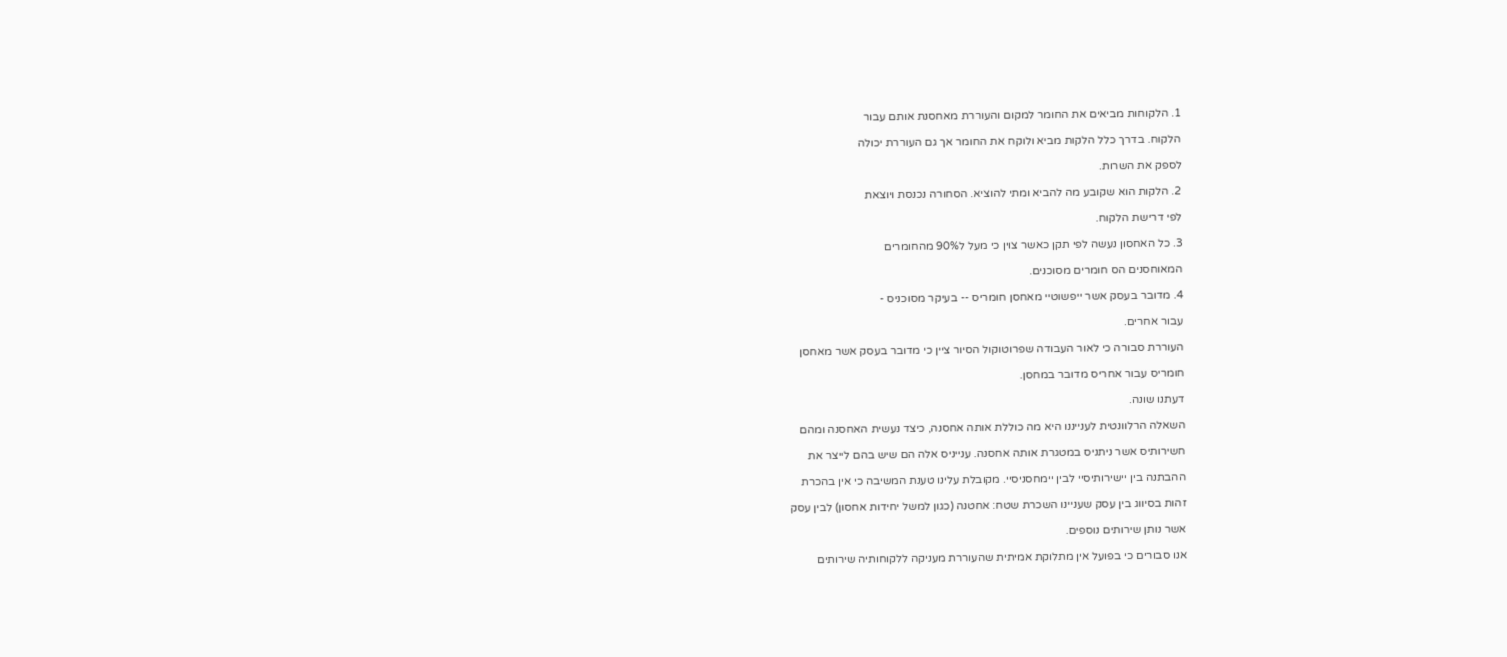1. הלקוחות מביאים את החומר למקום והעוררת מאחסנת אותם עבור

הלקוח. בדרך כלל הלקות מביא ולוקח את החומר אך גם העוררת יכולה

לספק את השרות.

2. הלקות הוא שקובע מה להביא ומתי להוציא. הסחורה נכנסת ויוצאת

לפי דרישת הלקוח.

3. כל האחסון נעשה לפי תקן כאשר צוין כי מעל ל90% מהחומרים

המאוחסנים הס חומרים מסוכנים.

4. מדובר בעסק אשר ייפשוטיי מאחסן חומריס -- בעיקר מסוכניס -

עבור אחרים.

העוררת סבורה כי לאור העבודה שפרוטוקול הסיור ציין כי מדובר בעסק אשר מאחסן

חומריס עבור אחריס מדובר במחסן.

דעתנו שונה.

השאלה הרלוונטית לענייננו היא מה כוללת אותה אחסנה, כיצד נעשית האחסנה ומהם

חשירותיס אשר ניתניס במטגרת אותה אחסנה. ענייניס אלה הם שיש בהם לייצר את

ההבתנה בין יישירותיסיי לבין יימחסניסיי. מקובלת עלינו טענת המשיבה כי אין בהכרת

זהות בסיווג בין עסק שעניינו השכרת שטח: אחטנה (כגון למשל יחידות אחסון) לבין עסק

אשר נותן שירותים נוספים.

אנו סבורים כי בפועל אין מתלוקת אמיתית שהעוררת מעניקה ללקוחותיה שירותים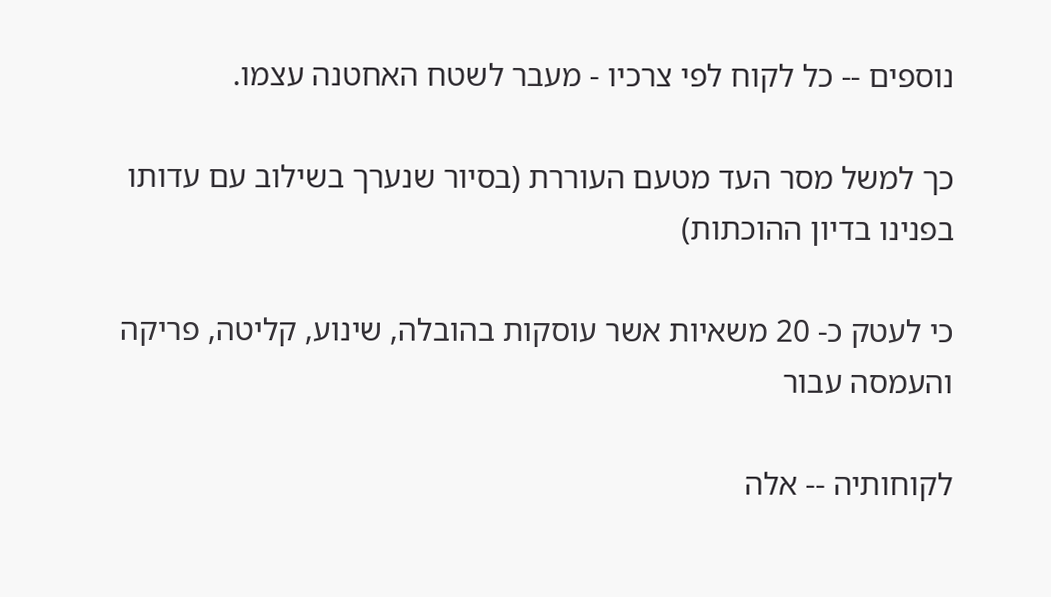נוספים -- כל לקוח לפי צרכיו - מעבר לשטח האחטנה עצמו.

כך למשל מסר העד מטעם העוררת (בסיור שנערך בשילוב עם עדותו בפנינו בדיון ההוכתות)

כי לעטק כ- 20 משאיות אשר עוסקות בהובלה, שינוע, קליטה, פריקה והעמסה עבור

לקוחותיה -- אלה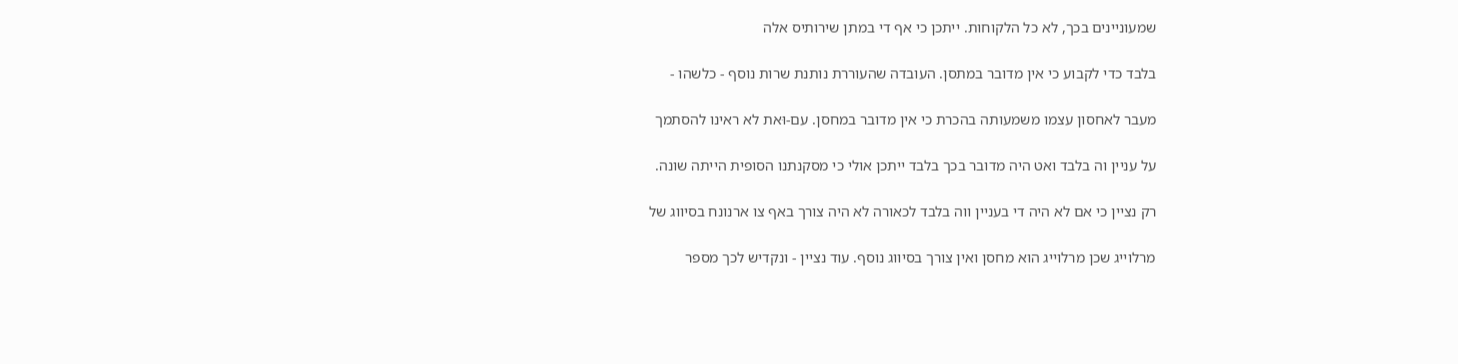שמעוניינים בכך, לא כל הלקוחות. ייתכן כי אף די במתן שירותיס אלה

בלבד כדי לקבוע כי אין מדובר במתסן. העובדה שהעוררת נותנת שרות נוסף - כלשהו -

מעבר לאחסון עצמו משמעותה בהכרת כי אין מדובר במחסן. עם-וּאת לא ראינו להסתמך

על עניין וה בלבד ואט היה מדובר בכך בלבד ייתכן אולי כי מסקנתנו הסופית הייתה שונה.

רק נציין כי אם לא היה די בעניין ווה בלבד לכאורה לא היה צורך באף צו ארנונח בסיווג של

מרלוייג שכן מרלוייג הוא מחסן ואין צורך בסיווג נוסף. עוד נציין - ונקדיש לכך מספר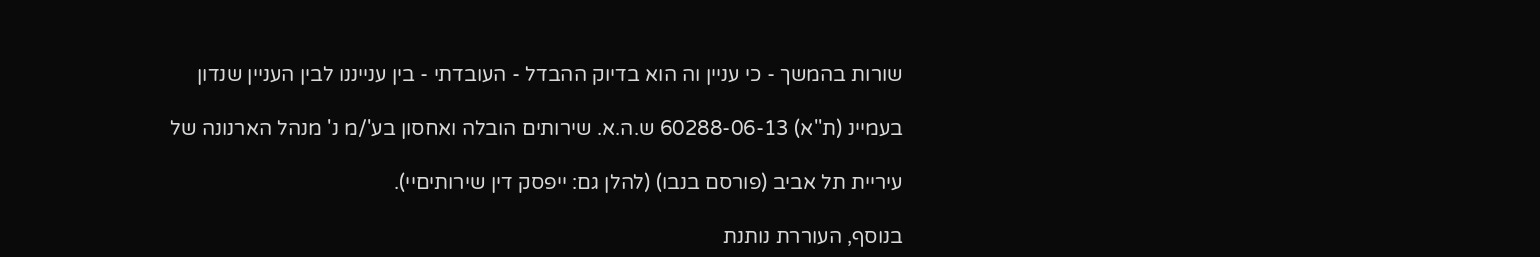שורות בהמשך - כי עניין וה הוא בדיוק ההבדל - העובדתי - בין ענייננו לבין העניין שנדון

בעמיינ (ת''א) 60288-06-13 ש.ה.א. שירותים הובלה ואחסון בע'/מ נ' מנהל הארנונה של

עיריית תל אביב (פורסם בנבו) (להלן גם: ייפסק דין שירותיםיי).

בנוסף, העוררת נותנת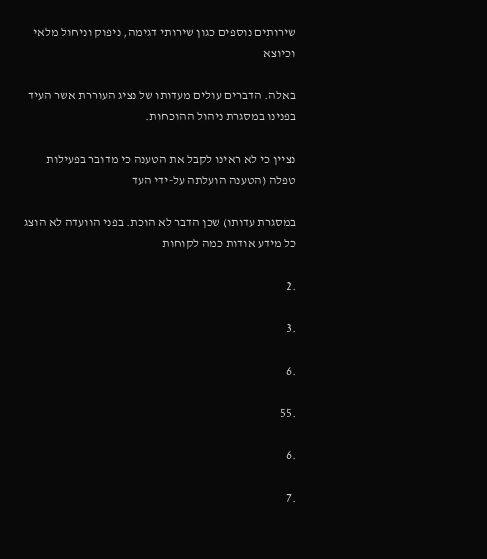שירותים נוספים כגון שירותי דגימה, ניפוק וניחול מלאי וכיוצא

באלה. הדברים עולים מעדותו של נציג העוררת אשר העיד בפנינו במסגרת ניהול ההוכחות.

נציין כי לא ראינו לקבל את הטענה כי מדובר בפעילות טפלה (הטענה הועלתה על-ידי העד

במסגרת עדותו) שכן הדבר לא הוכת. בפני הוועדה לא הוצג כל מידע אודות כמה לקוחות

.2

.3

.6

.55

.6

.7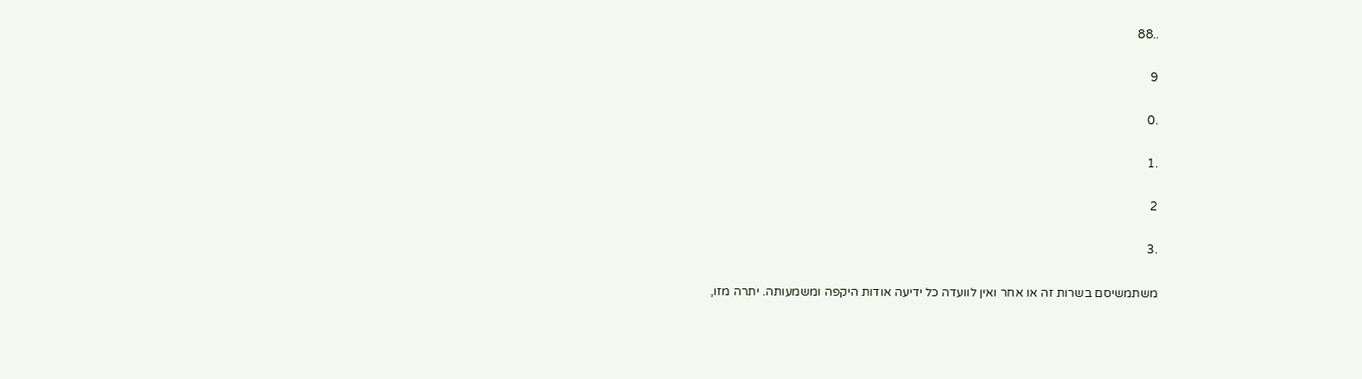..88

9

.0

.1

2

.3

משתמשיסם בשרות זה או אחר ואין לוועדה כל ידיעה אודות היקפה ומשמעותה. יתרה מזו,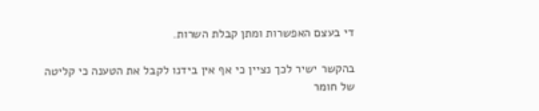די בעצם האפשרות ומתן קבלת השרות.

בהקשר ישיר לכך נציין כי אף אין בידנו לקבל את הטענה כי קליטה של חומר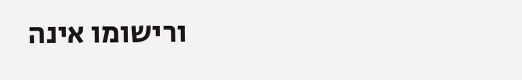ורישומו אינה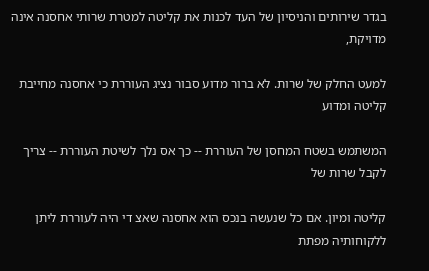בגדר שירותים והניסיון של העד לכנות את קליטה למטרת שרותי אחסנה אינה מדויקת,

למעט החלק של שרות. לא ברור מדוע סבור נציג העוררת כי אחסנה מחייבת קליטה ומדוע

המשתמש בשטח המחסן של העוררת -- כך אס נלך לשיטת העוררת -- צריך לקבל שרות של

קליטה ומיון. אם כל שנעשה בנכס הוא אחסנה שאצ די היה לעוררת ליתן ללקוחותיה מפתת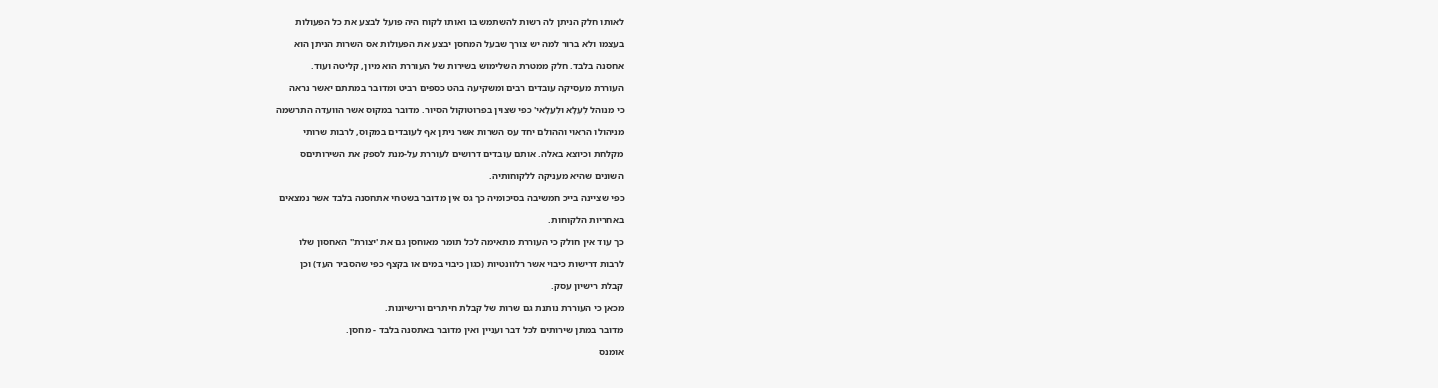לאותו חלק הניתן לה רשות להשתמש בו ואותו לקוח היה פועל לבצע את כל הפעולות

בעצמו ולא ברור למה יש צורך שבעל המחסן יבצע את הפעולות אס השרות הניתן הוא

אחסנה בלבד. חלק ממטרת השלימוש בשירות של העוררת הוא מיון, קליטה ועוד.

העוררת מעסיקה עובדים רבים ומשקיעה בהט כספים רביט ומדובר במתתם יאשר נראה

כי מנוהל לְעְלָא וּלְעַלָאי' כפי שצוין בפרוטוקול הסיור. מדובר במקוס אשר הוועדה התרשמה

מניהולו הראוי וההולם יחד עס השרות אשר ניתן אף לעובדים במקוס, לרבות שרותי

מקלחת וכיוצא באלה. אותם עובדים דרושים לעוררת על-מנת לספק את השירותיםס

השונים שהיא מעניקה ללקוחותיה.

כפי שציינה בייכ חמשיבה בסיכומיה כך גס אין מדובר בשטחי אתחסנה בלבד אשר נמצאים

באחריות הלקוחות.

כך עוד אין חולק כי העוררת מתאימה לכל תומר מאוחסן גם את 'יצורת'' האחסון שלו

לרבות דרישות כיבוי אשר רלוונטיות (כגון כיבוי במים או בקצף כפי שהסביר העד) וכן

קבלת רישיון עסק.

מכאן כי העוררת נותנת גם שרות של קבלת חיתרים ורישיונות.

מדובר במתן שירותים לכל דבר ועניין ואין מדובר באתסנה בלבד - מחסן.

אומנס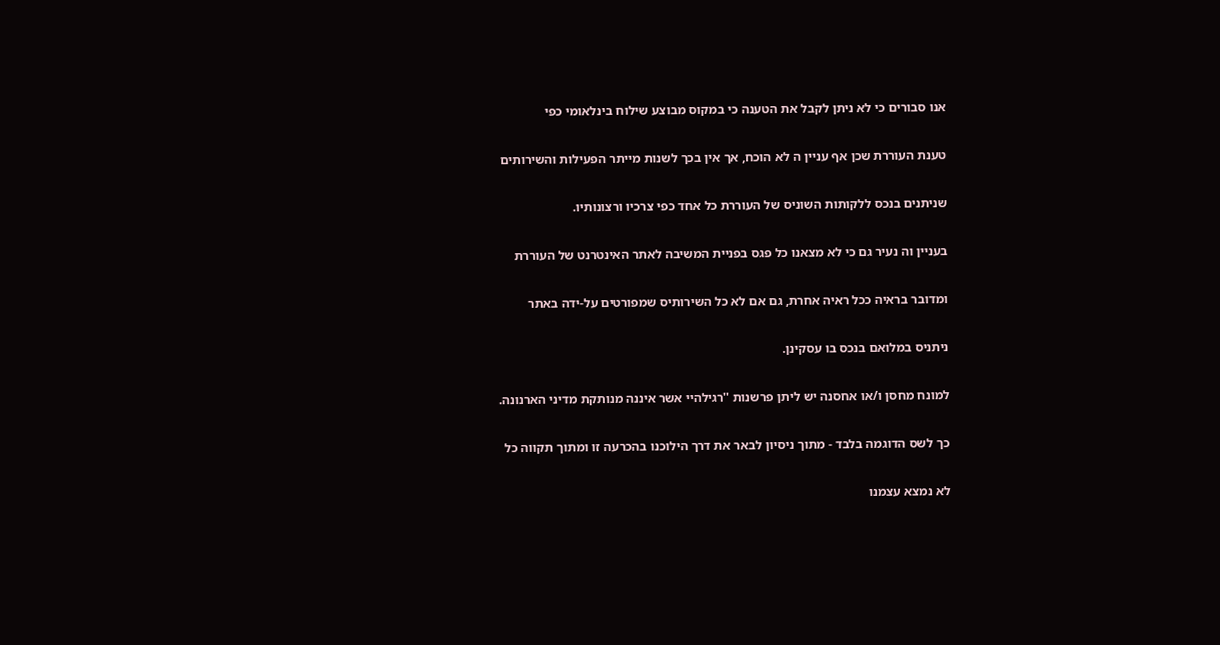אנו סבורים כי לא ניתן לקבל את הטענה כי במקוס מבוצע שילוח בינלאומי כפי

טענת העוררת שכן אף עניין ה לא הוכח, אך אין בכך לשנות מייתר הפעילות והשירותים

שניתנים בנכס ללקותות השוניס של העוררת כל אחד כפי צרכיו ורצונותיו.

בעניין וה נעיר גם כי לא מצאנו כל פגס בפניית המשיבה לאתר האינטרנט של העוררת

ומדובר בראיה ככל ראיה אחרת, גם אם לא כל השירותיס שמפורטים על-ידה באתר

ניתניס במלואם בנכס בו עסקינן.

למונח מחסן ו/או אחסנה יש ליתן פרשנות ''רגילהיי אשר איננה מנותקת מדיני הארנונה.

כך לשס הדוגמה בלבד - מתוך ניסיון לבאר את דרך הילוכנו בהכרעה זו ומתוך תקווה כל

לא נמצא עצמנו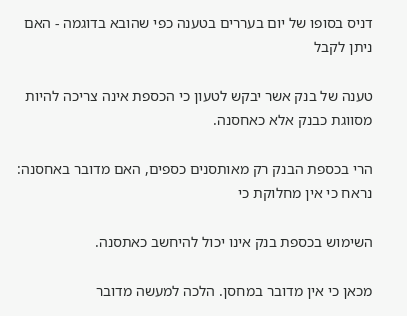דניס בסופו של יום בעררים בטענה כפי שהובא בדוגמה - האם ניתן לקבל

טענה של בנק אשר יבקש לטעון כי הכספת אינה צריכה להיות מסווגת כבנק אלא כאחסנה.

הרי בכספת הבנק רק מאותסנים כספים, האם מדובר באחסנה: נראח כי אין מחלוקת כי

השימוש בכספת בנק אינו יכול להיחשב כאתסנה.

מכאן כי אין מדובר במחסן. הלכה למעשה מדובר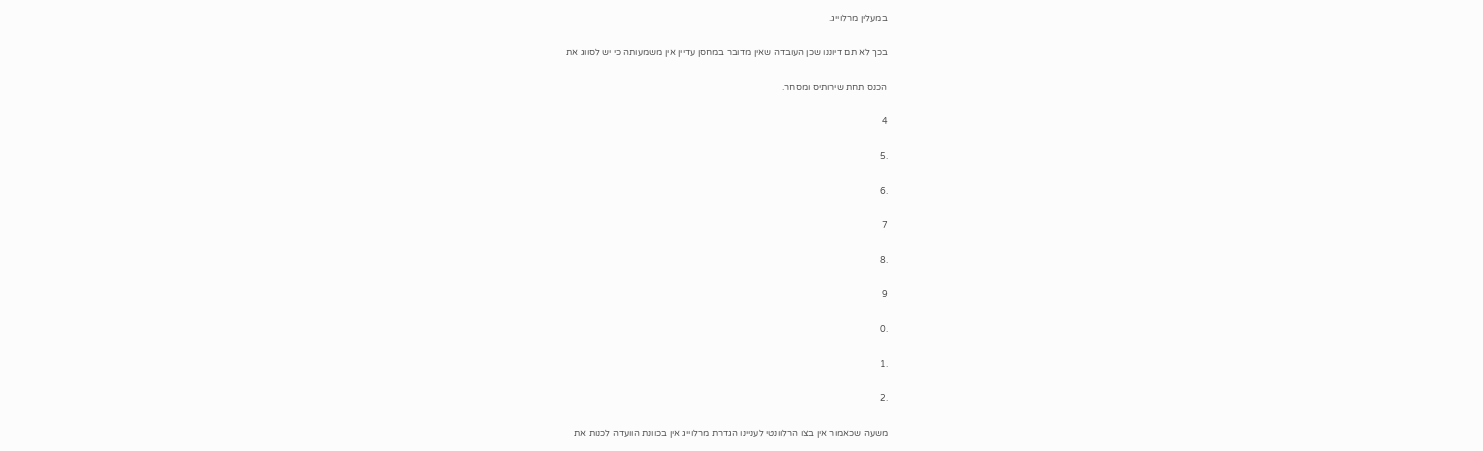במעלין מרלוייג.

בכך לא תם דיוננו שכן העובדה שאין מדובר במחסן עדיין אין משמעותה כי יש לסווג את

הכנס תחת שירותיס ומסחר.

4

.5

.6

7

.8

9

.0

.1

.2

משעה שכאמור אין בצו הרלוונטי לעניינו הגדרת מרלוייג אין בכוונת הוועדה לכנות את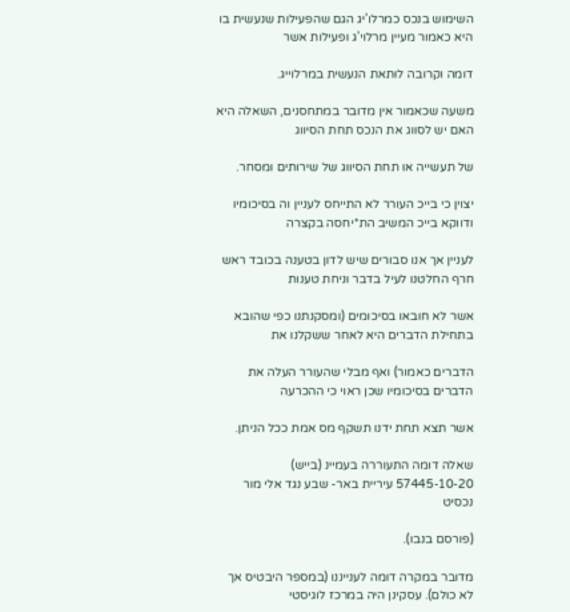השימוש בנכס כמרלו'יג הגם שהפעילות שנעשית בו היא כאמור מעיין מרלוי'ג ופעילות אשר

דומה וקרובה לוּתאת הנעשית במרלוייג.

משעה שכאמור אין מדובר במתחסנים, השאלה היא האם יש לסווג את הנכס תחת הסיווג

של תעשייה או תחת הסיווג של שירותים ומסחר.

יצוין כי בייכ העורר לא התייחס לעניין וה בסיכומיו ודווקא בייכ המשיב הת*יחסה בקצרה

לעניין אך אנו סבורים שיש לדון בטענה בכובד ראש חרף החלטנו לעיל בדבר וניחת טענות

אשר לא חובאו בסיכומים (ומסקנתנו כפי שהובא בתחילת הדברים היא לאחר ששקלנו את

הדברים כאמור) ואף מבלי שהעורר העלה את הדברים בסיכומיו שכן ראוי כי ההכרעה

אשר תצא תחת ידנו תשקף מס אמת ככל הניתן.

שאלה דומה התעוררה בעמיינ (בייש) 57445-10-20 עיריית באר- שבע נגד אלי מור נכסיט

(פורסם בנבו).

מדובר במקרה דומה לענייננו (במספר היבטיס אך לא כולם). עסקינן היה במרכז לוגיסטי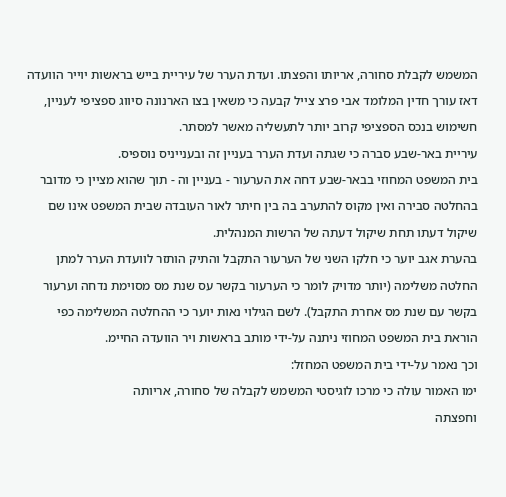המשמש לקבלת סחורה, אריותו והפצתו. ועדת הערר של עיריית בייש בראשות יוייר הוועדה

דאז עורך חדין המלומד אבי פרצ צייל קבעה כי משאין בצו הארנונה סיווג ספציפי לעניין,

חשימוש בנכס הספציפי קרוב יותר לתעשליה מאשר למסתר.

עיריית באר-שבע סברה כי שגתה ועדת הערר בעניין זה ובענייניס נוספיס.

בית המשפט המחוזי בבאר-שבע דחה את הערעור - בעניין וה - תוך שהוא מציין כי מדובר

בהחלטה סבירה ואין מקוס להתערב בה בין חיתר לאור העובדה שבית המשפט אינו שם

שיקול דעתו תחת שיקול דעתה של הרשות המנהלית.

בהערת אגב יוער כי חלקו השני של הערעור התקבל והתיק הותזר לוועדת הערר למתן

החלטה משלימה (יותר מדויק לומר כי הערעור בקשר עס שנת מס מסוימת נדחה וערעור

בקשר עם שנת מס אחרת התקבל). לשם הגילוי נאות יוער כי ההחלטה המשלימה כפי

הוראת בית המשפט המחוזי ניתנה על-ידי מותב בראשות ויר הוועדה החיימ.

וכך נאמר על-ידי בית המשפט המחזל:

ימו האמור עולה כי מרכו לוגיסטי המשמש לקבלה של סחורה, אריותה

וחפצתה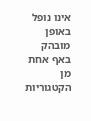אינו נופל באופן מובהק באף אחת מן הקטגוריות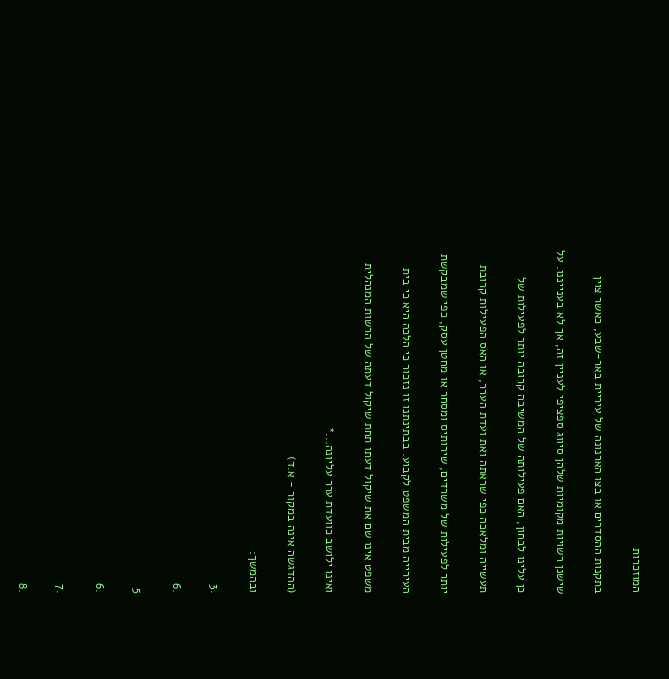המוזכרות

בתקנות ההסדרים או בצו הארנונה של עיריית באר-שבע, כאשר צוין

שישנן רשויות מקומיות שלהן סיווג ספציפי לעניין זה, אך לא בענייננו. על

כן עלינו לבחון, האם פעילותה של המשיבה קרובה יותר לפעילות של

תעשייה ומלאכה כפי שראתה ואת ועדת הערר, או האס הפעילות קרובת

יותר לפעילות של משרדים, שירותיס ומסחר או מחטן עסק, כפי שמבקשת

העירייה מבית המשפט לקבוע. בבתינתנו זו נזכור כי הלכה היא כי בית

משפט אינו שם את שיקול דעתו תחת שיקול דעתה של הרשות המנהלית

ואינו ילושב כוועדת ערר עליונה...*

(ההדגשה אינה במקור - א.ד)

ובהמשך:

.3

.6

5

.6

.7

.8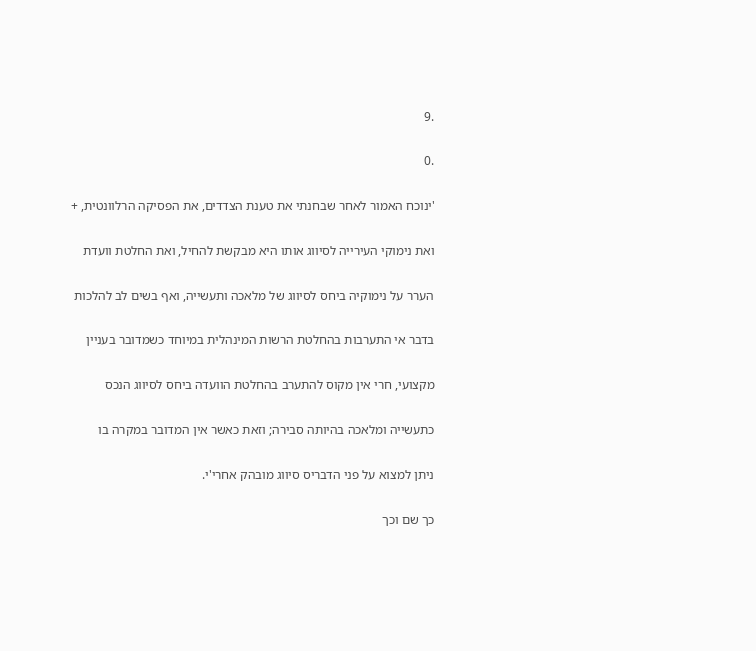.9

.0

'ינוכח האמור לאחר שבחנתי את טענת הצדדים, את הפסיקה הרלוונטית, +

ואת נימוקי העירייה לסיווג אותו היא מבקשת להחיל, ואת החלטת וועדת

הערר על נימוקיה ביחס לסיווג של מלאכה ותעשייה, ואף בשים לב להלכות

בדבר אי התערבות בהחלטת הרשות המינהלית במיוחד כשמדובר בעניין

מקצועי, חרי אין מקוס להתערב בהחלטת הוועדה ביחס לסיווג הנכס

כתעשייה ומלאכה בהיותה סבירה; וזאת כאשר אין המדובר במקרה בו

ניתן למצוא על פני הדבריס סיווג מובהק אחרי'י.

כך שם וכך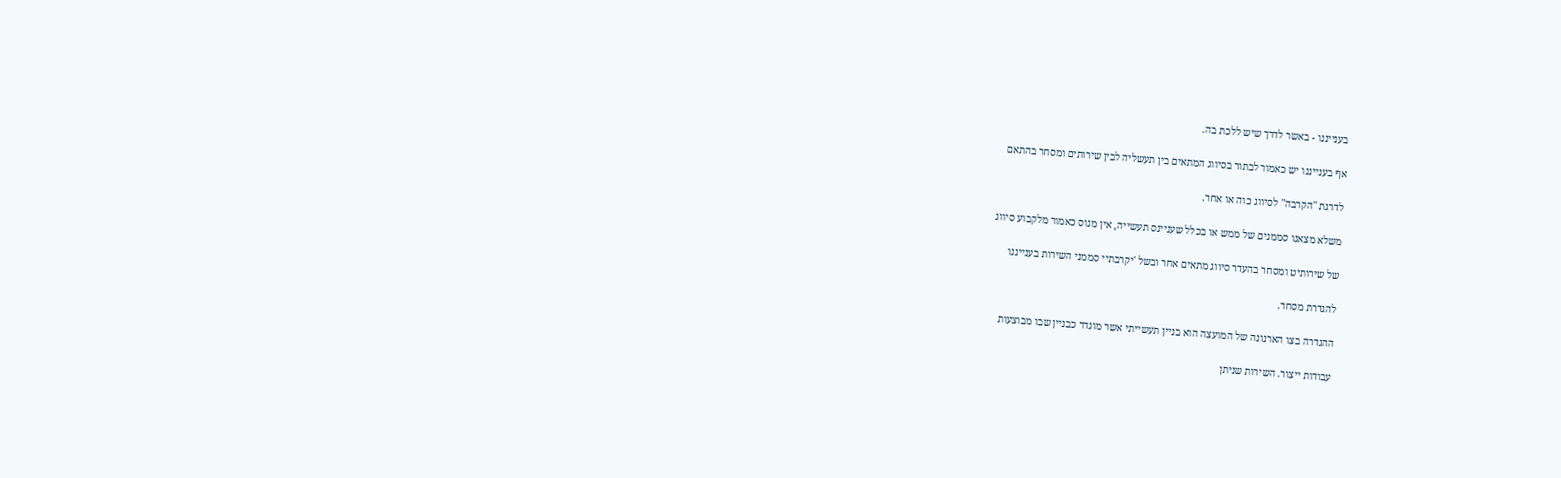בענייננו - באשר לדרך שיש ללכת בה.

אף בענייננו יש כאמור לבתור בסיווג המתאים בין תעשליה לבין שירותים ומסחר בהתאם

לדרגת ''הקרבה'' לסיווג כוה או אחר.

משלא מצאנו סממנים של ממש או בכלל שעניינס תעשייה, אין מנוס כאמור מלקבוע סיווג

של שירותיט ומסחר בהעדר סיווג מתאים אחר ובשל 'יקרבתיי סממני השירות בענייננו

להגדרת מסחר.

ההגדרה בצו הארנונה של המועצה הוא בניין תעשייתי אשר מוגדר כבניין שבו מבוצעות

עבודות ייצור. השירות שניתן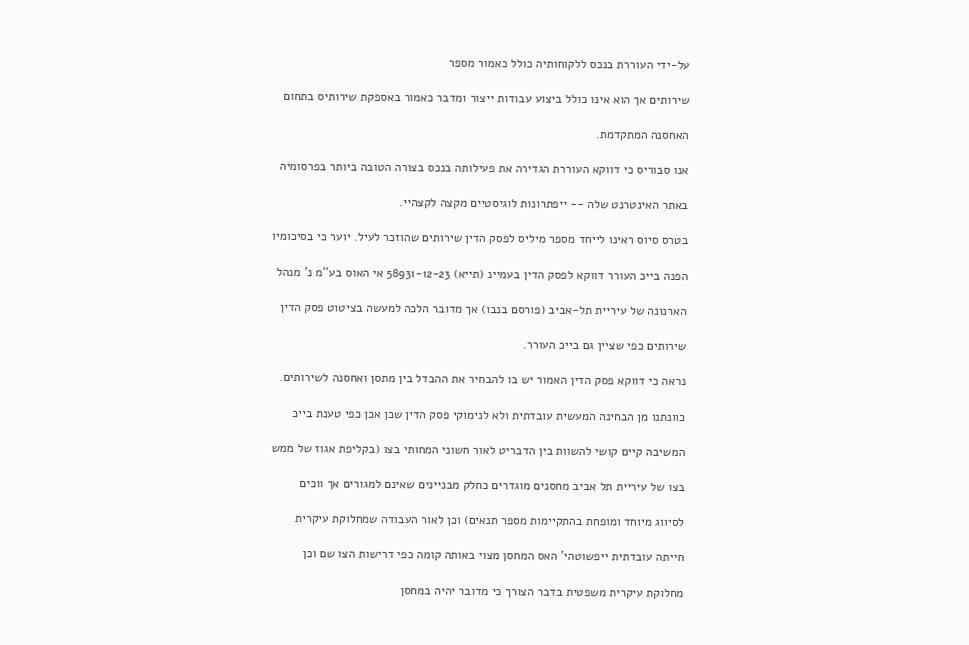על-ידי העוררת בנכס ללקוחותיה כולל כאמור מספר

שירותים אך הוא אינו כולל ביצוע עבודות ייצור ומדבר כאמור באספקת שירותיס בתחום

האחסנה המתקדמת.

אנו סבוריס כי דווקא העוררת הגדירה את פעילותה בנכס בצורה הטובה ביותר בפרסומיה

באתר האינטרנט שלה -- ייפתרונות לוגיסטיים מקצה לקצהיי.

בטרס סיוס ראינו לייחד מספר מיליס לפסק הדין שירותים שהוזכר לעיל. יוער כי בסיכומיו

הפנה בייכ העורר דווקא לפסק הדין בעמיינ (תייא) 58931-12-23 אי האוס בע''מ נ' מנהל

הארנונה של עיריית תל-אביב (פורסם בנבו) אך מדובר הלכה למעשה בציטוט פסק הדין

שירותים כפי שציין גם בייכ העורר.

נראה כי דווקא פסק הדין האמור יש בו להבחיר את ההבדל בין מתסן ואחסנה לשירותים.

כוונתנו מן הבחינה המעשית עובדתית ולא לנימוקי פסק הדין שכן אכן כפי טענת בייכ

המשיבה קיים קושי להשוות בין הדבריט לאור חשוני המחותי בצו (בקליפת אגוז של ממש

בצו של עיריית תל אביב מחסנים מוגדרים כחלק מבניינים שאינם למגורים אך ווכים

לסיווג מיוחד ומופחת בהתקיימות מספר תנאים) וכן לאור העבודה שמחלוקת עיקרית

חייתה עובדתית ייפשוטהי' האס המחסן מצוי באותה קומה כפי דרישות הצו שם וכן

מחלוקת עיקרית משפטית בדבר הצורך כי מדובר יהיה במחסן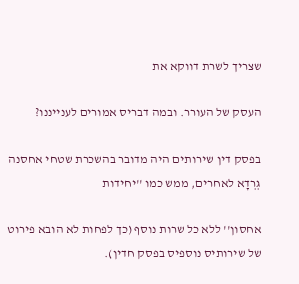שצריך לשרת דווקא את

העסק של העורר. ובמה דבריס אמורים לענייננו?

בפסק דין שירותים היה מדובר בהשכרת שטחי אחסנה גְּרְדָא לאחרים, ממש כמו ''יחידות

אחסון'' ללא כל שרות נוסף (כך לפחות לא הובא פירוט של שירותיס נוספיס בפסק חדין).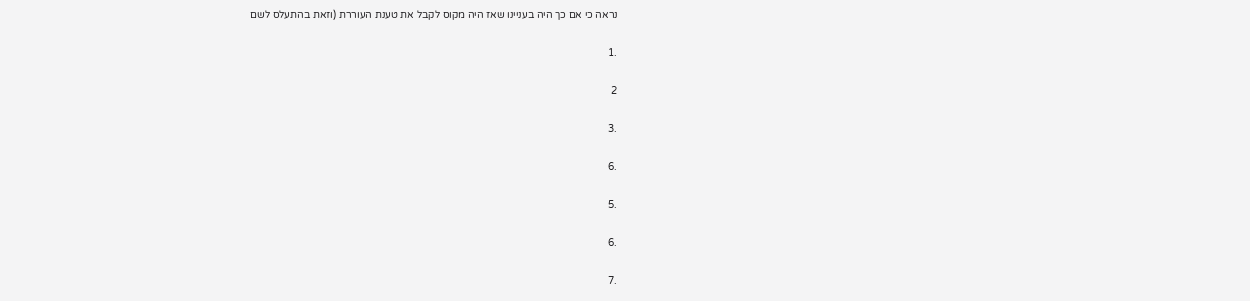נראה כי אם כך היה בעניינו שאז היה מקוס לקבל את טענת העוררת (וזאת בהתעלס לשם

.1

2

.3

.6

.5

.6

.7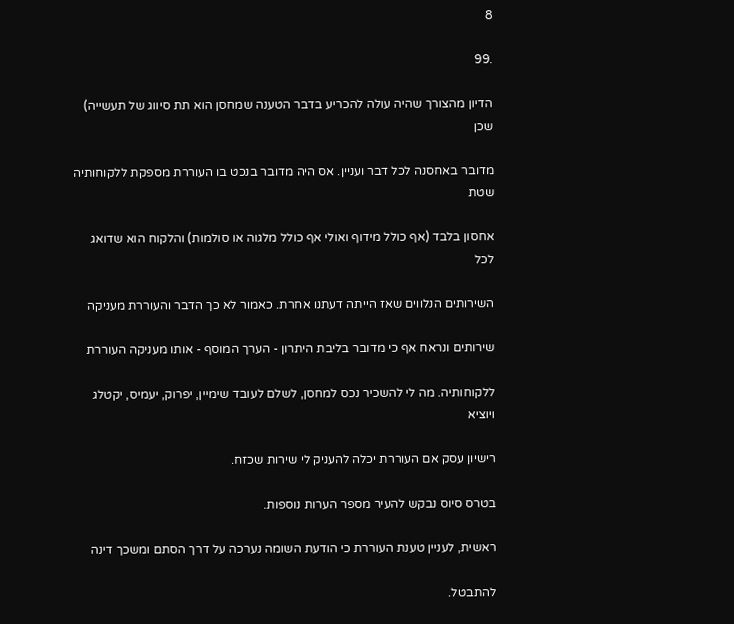8

.99

הדיון מהצורך שהיה עולה להכריע בדבר הטענה שמחסן הוא תת סיווג של תעשייה) שכן

מדובר באחסנה לכל דבר ועניין. אס היה מדובר בנכט בו העוררת מספקת ללקוחותיה שטת

אחסון בלבד (אף כולל מידוף ואולי אף כולל מלגוה או סולמות) והלקוח הוא שדואג לכל

השירותים הנלווים שאז הייתה דעתנו אחרת. כאמור לא כך הדבר והעוררת מעניקה

שירותים ונראח אף כי מדובר בליבת היתרון - הערך המוסף - אותו מעניקה העוררת

ללקוחותיה. מה לי להשכיר נכס למחסן, לשלם לעובד שימיין, יפרוק, יעמיס, יקטלג ויוציא

רישיון עסק אם העוררת יכלה להעניק לי שירות שכזח.

בטרס סיוס נבקש להעיר מספר הערות נוספות.

ראשית, לעניין טענת העוררת כי הודעת השומה נערכה על דרך הסתם ומשכך דינה

להתבטל.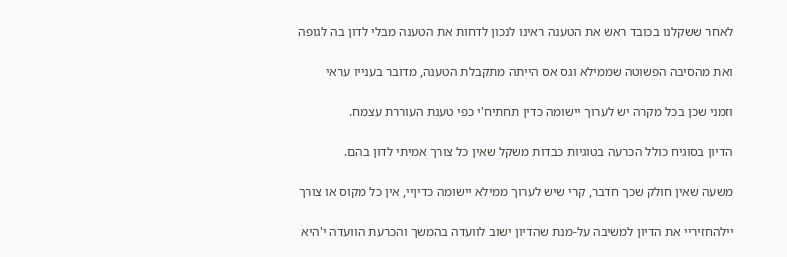לאחר ששקלנו בכובד ראש את הטענה ראינו לנכון לדחות את הטענה מבלי לדון בה לגופה

ואת מהסיבה הפשוטה שממילא וגס אס הייתה מתקבלת הטענה, מדובר בענייו עראי

וזמני שכן בכל מקרה יש לערוך יישומה כדין תחתיח'י כפי טענת העוררת עצמח.

הדיון בסוגיח כולל הכרעה בטוגיות כבדות משקל שאין כל צורך אמיתי לדון בהם.

משעה שאין חולק שכך חדבר, קרי שיש לערוך ממילא יישומה כדיןיי, אין כל מקוס או צורך

יילהחזיריי את הדיון למשיבה על-מנת שהדיון ישוב לוועדה בהמשך והכרעת הוועדה י'היא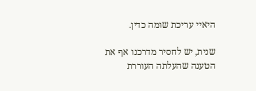היאיי עריכת שומה כדין.

שנית, יש לחסיר מדרכנו אף את הטענה שהעלתה העוררת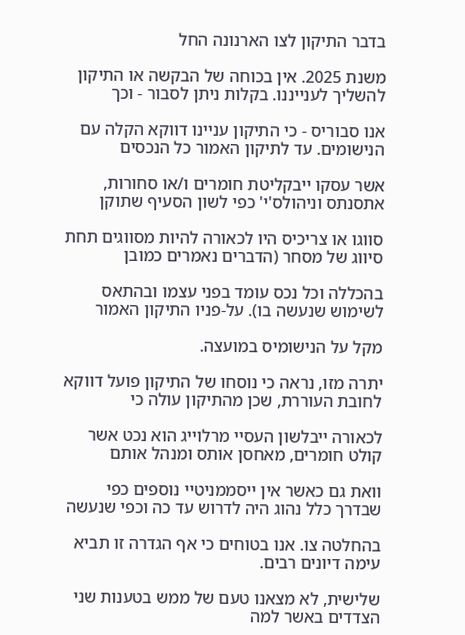בדבר התיקון לצו הארנונה החל

משנת 2025. אין בכוחה של הבקשה או התיקון להשליך לענייננו. בקלות ניתן לסבור - וכך

אנו סבוריס - כי התיקון עניינו דווקא הקלה עם הנישומים. עד לתיקון האמור כל הנכסים

אשר עסקו ייבקליטת חומרים ו/או סחורות, אתסנתס וניהולס'י' כפי לשון הסעיף שתוקן

סווגו או צריכיס היו לכאורה להיות מסווגים תחת סיווג של מסחר (הדברים נאמרים כמובן

בהכללה וכל נכס עומד בפני עצמו ובהתאס לשימוש שנעשה בו). על-פניו התיקון האמור

מקל על הנישומיס במועצה.

יתרה מזו, נראה כי נוסחו של התיקון פועל דווקא לחובת העוררת, שכן מהתיקון עולה כי

לכאורה ייבלשון העסיי מרלוייג הוא נכט אשר קולט חומרים, מאחסן אותס ומנהל אותם

וואת גם כאשר אין ייסממניטיי נוספים כפי שבדרך כלל נהוג היה לדרוש עד כה וכפי שנעשה

בהחלטה צו. אנו בטוחים כי אף הגדרה זו תביא עימה דיונים רבים.

שלישית, לא מצאנו טעם של ממש בטענות שני הצדדים באשר למה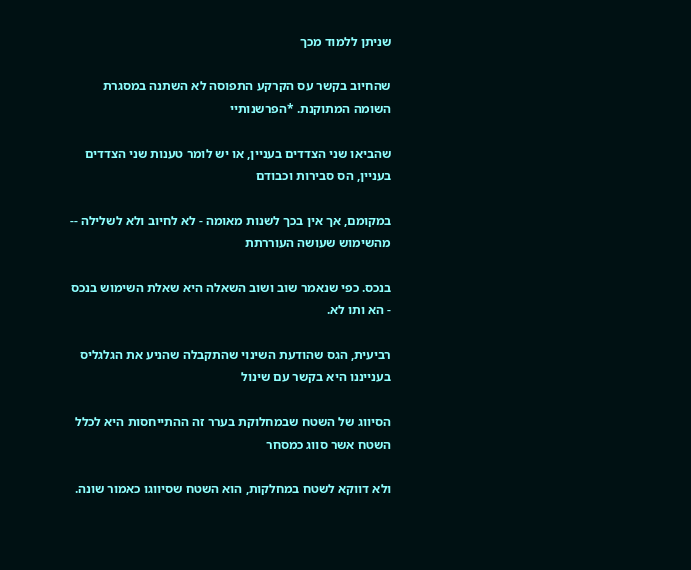שניתן ללמוד מכך

שהחיוב בקשר עס הקרקע התפוסה לא השתנה במסגרת השומה המתוקנת. *הפרשנותיי

שהביאו שני הצדדים בעניין, או יש לומר טענות שני הצדדים בעניין, הס סבירות וכבודם

במקומם, אך אין בכך לשנות מאומה - לא לחיוב ולא לשלילה -- מהשימוש שעושה העוררתת

בנכס. כפי שנאמר שוב ושוב השאלה היא שאלת השימוש בנכס - הא ותו לא.

רביעית, הגס שהודעת השינוי שהתקבלה שהניע את הגלגליס בענייננו היא בקשר עם שינול

הסיווג של השטח שבמחלוקת בערר זה ההתייחסות היא לכלל השטח אשר סווג כמסחר

ולא דווקא לשטח במחלקות, הוא השטח שסיווגו כאמור שונה.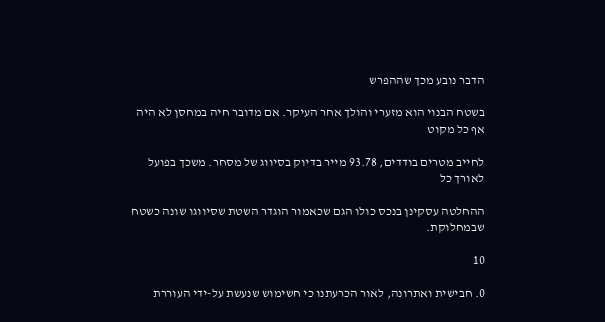הדבר נובע מכך שההפרש

בשטח הבנוי הוא מזערי והולך אחר העיקר. אם מדובר חיה במחסן לא היה אף כל מקוט

לחייב מטרים בודדים, 93.78 מייר בדיוק בסיווג של מסחר. משכך בפועל לאורך כל

ההחלטה עסקינן בנכס כולו הגם שכאמור הוגדר השטת שסיווגו שונה כשטח שבמחלוקת.

10

0. חבישית ואתרונה, לאור הכרעתנו כי חשימוש שנעשת על-ידי העוררת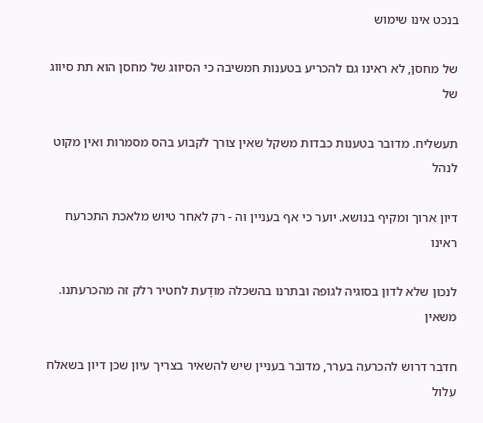בנכט אינו שימוש

של מחסן, לא ראינו גם להכריע בטענות חמשיבה כי הסיווג של מחסן הוא תת סיווג של

תעשליח. מדובר בטענות כבדות משקל שאין צורך לקבוע בהס מסמרות ואין מקוט לנהל

דיון ארוך ומקיף בנושא. יוער כי אף בעניין וּה - רק לאחר טיוש מלאכת התכרעח ראינו

לנכון שלא לדון בסוגיה לגופה ובתרנו בהשכלה מודָעת לחטיר רלק זה מהכרעתנו. משאין

חדבר דרוש להכרעה בערר, מדובר בעניין שיש להשאיר בצריך עיון שכן דיון בשאלח עלול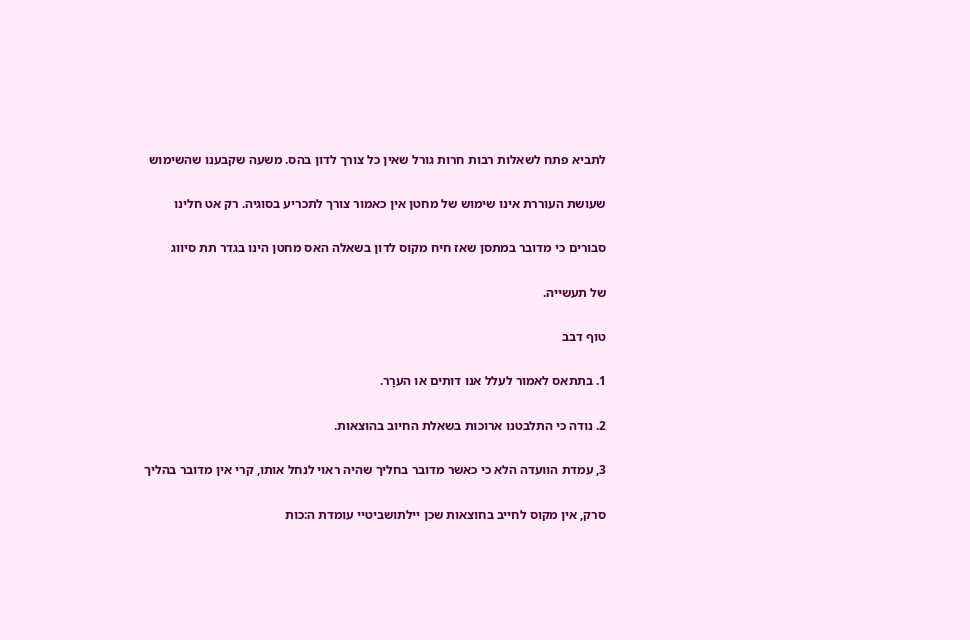לתביא פתח לשאלות רבות חרות גורל שאין כל צורך לדון בהס. משעה שקבענו שהשימוש

שעושת העוררת אינו שימוש של מחטן אין כאמור צורך לתכריע בסוגיה. רק אט חלינו

סבורים כי מדובר במתסן שאז חיח מקוס לדון בשאלה האס מחטן הינו בגדר תת סיווג

של תעשייה.

טוף דבב

1. בתתאס לאמור לעלל אנו דותים או הערָר.

2. נודה כי התלבטנו ארוכות בשאלת החיוב בהוצאות.

3, עמדת הוועדה הלא כי כאשר מדובר בחליך שהיה ראוי לנחל אותו, קרי אין מדובר בהליך

סרק, אין מקוס לחייב בחוצאות שכן יילתושביטיי עומדת ה:כות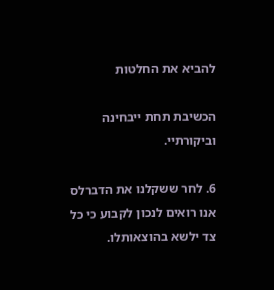להביא את החלטות

הכשיבת תחת ייבחינה וביקורתיי.

6. לחר ששקלנו את הדברלס אנו רואים לנכון לקבוע כי כל צד ילשא בהוצאותלו.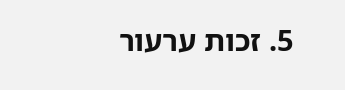5. זכות ערעור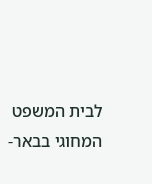לבית המשפט המחוגי בבאר-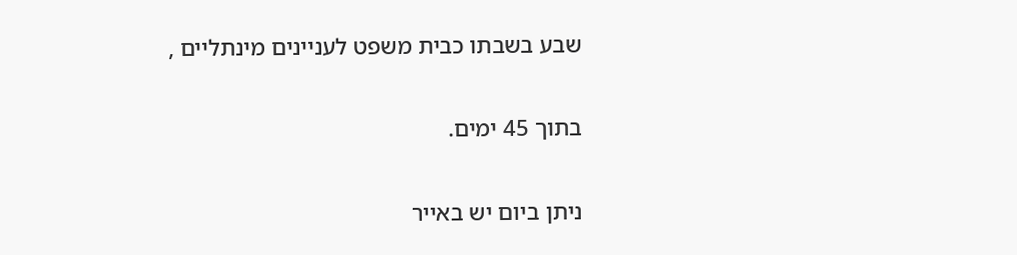שבע בשבתו כבית משפט לעניינים מינתליים ,

בתוך 45 ימים.

ניתן ביום יש באייר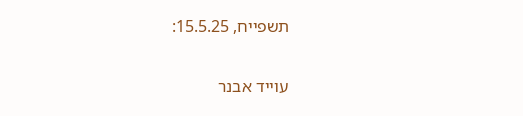תשפייח, 15.5.25:

עוייד אבנר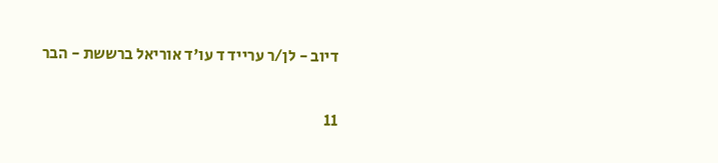דיוב - לן/ר ערייד ד עו'ד אוריאל ברששת - הבר

11